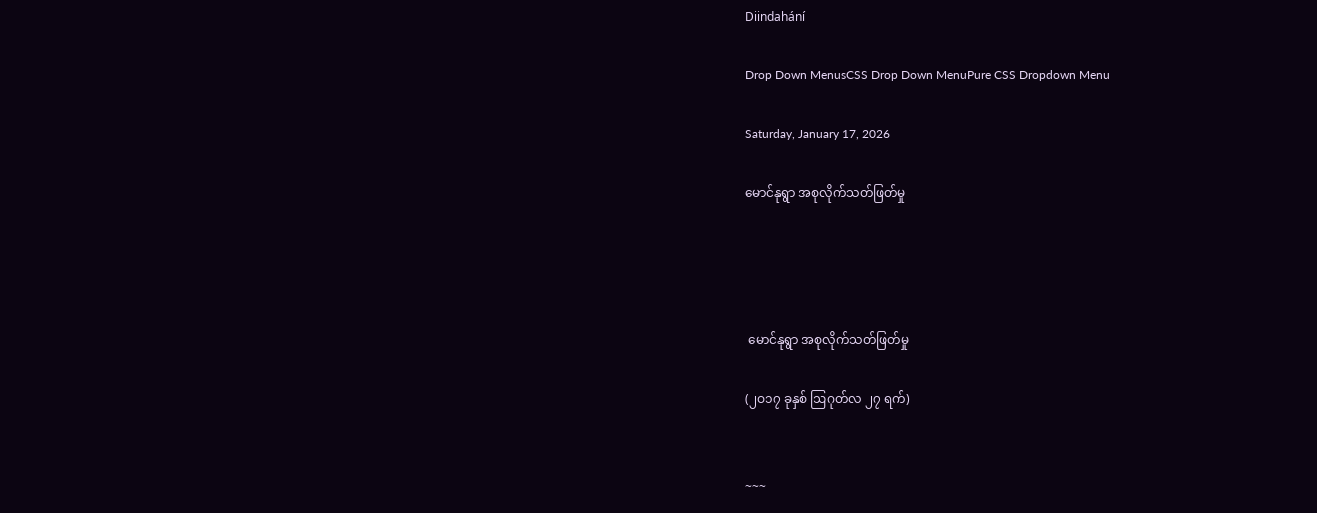Diindahání

Drop Down MenusCSS Drop Down MenuPure CSS Dropdown Menu

Saturday, January 17, 2026

မောင်နုရွာ အစုလိုက်သတ်ဖြတ်မှု




 မောင်နုရွာ အစုလိုက်သတ်ဖြတ်မှု

(၂ဝ၁၇ ခုနှစ် ဩဂုတ်လ ၂၇ ရက်)


~~~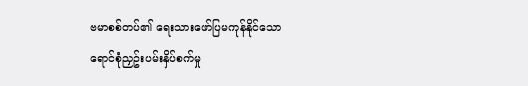ဗမာစစ်တပ်၏ ရေးသားဖော်ပြမကုန်နိုင်သော ရောင်စုံညှဥ်းပမ်းနှိပ်စက်မှု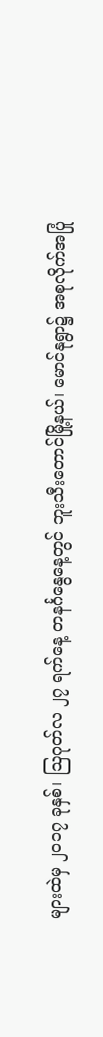များထဲမှ ၂ဝ၁၇ ခုနှစ်၊ ဩဂုတ်လ ၂၇ ရက်နေ့ တနင်္ဂနွေနေ့တွင် ဘူးသီးတောင်မြို့နယ်၊ မောင်နုရွာ၌ အစုလိုက်အပြုံ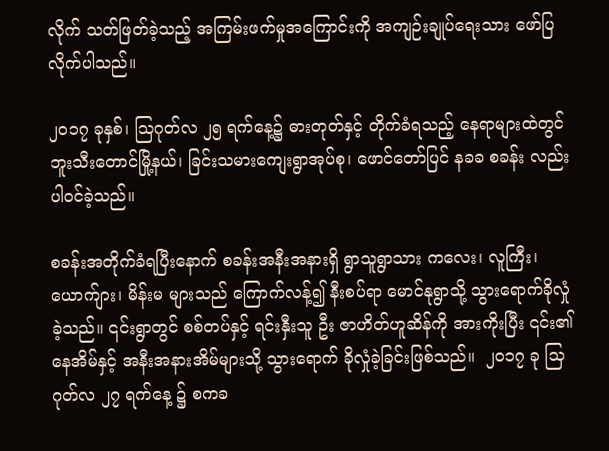လိုက် သတ်ဖြတ်ခဲ့သည့် အကြမ်းဖက်မှုအကြောင်းကို အကျဉ်းချုပ်ရေးသား ဖော်ပြလိုက်ပါသည်။

၂ဝ၁၇ ခုနှစ်၊ ဩဂုတ်လ ၂၅ ရက်နေ့၌ ဓားတုတ်နှင့် တိုက်ခံရသည့် နေရာများထဲတွင် ဘူးသီးတောင်မြို့နယ်၊ ခြင်းသမားကျေးရွာအုပ်စု၊ ဖောင်တော်ပြင် နခခ စခန်း လည်း ပါဝင်ခဲ့သည်။

စခန်းအတိုက်ခံရပြီးနောက် စခန်းအနီးအနားရှိ ရွာသူရွာသား ကလေး၊ လူကြီး၊ ယောက်ျား၊ မိန်းမ များသည် ကြောက်လန့်၍ နီးစပ်ရာ မောင်နုရွာသို့ သွားရောက်ခိုလှုံခဲ့သည်။ ၎င်းရွာတွင် စစ်တပ်နှင့် ရင်းနှီးသူ ဦး ဇာဟိတ်ဟူဆိန်ကို အားကိုးပြီး ၎င်း၏နေအိမ်နှင့် အနီးအနားအိမ်များသို့ သွားရောက် ခိုလှုံခဲ့‌ခြင်းဖြစ်သည်။  ၂၀၁၇ ခု သြဂုတ်လ ၂၇ ရက်နေ့ ၌ စကခ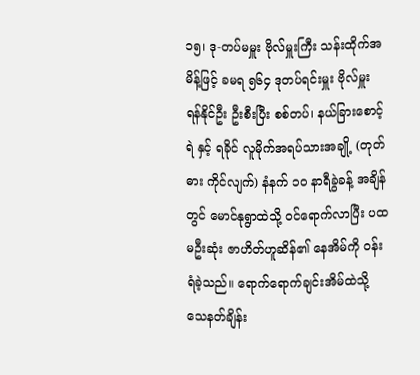၁၅၊ ဒု-တပ်မမှူး ဗိုလ်မှူးကြီး သန်းထိုက်အမိန့်ဖြင့် ခမရ ၅၆၄ ဒုတပ်ရင်းမှူး ဗိုလ်မှူး ရန်နိုင်ဦး ဦးစီးပြီး စစ်တပ်၊ နယ်ခြားစောင့် ရဲ နှင့် ရခိုင် လူမိုက်အရပ်သားအချို့ (တုတ်ဓား ကိုင်လျက်) နံနက် ၁ဝ နာရီခွဲခန့် အချိန်တွင် မောင်နုရွာထဲသို့ ဝင်ရောက်လာပြီး ပထမဦးဆုံး ဇာဟိတ်ဟူဆိန်၏ နေအိမ်ကို ဝန်းရံခဲ့သည်။ ရောက်ရောက်ချင်းအိမ်ထဲသို့ သေနတ်ချိန်း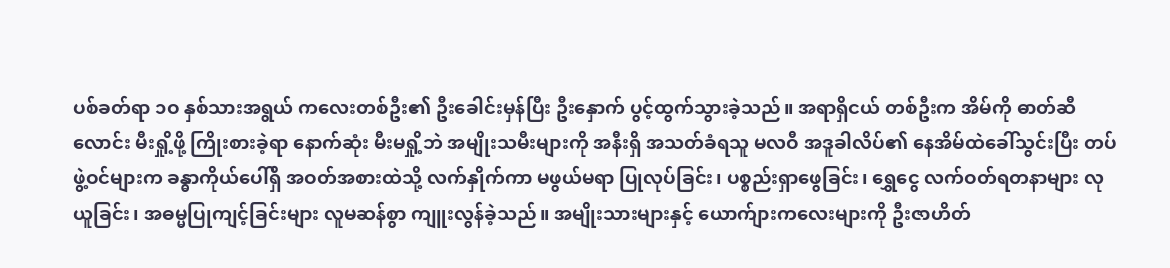ပစ်ခတ်ရာ ၁ဝ နှစ်သားအရွယ် ကလေးတစ်ဦး၏ ဦးခေါင်းမှန်ပြီး ဦးနှောက် ပွင့်ထွက်သွားခဲ့သည်။ အရာရှိငယ် တစ်ဦးက အိမ်ကို ဓာတ်ဆီလောင်း မီးရှို့ဖို့ ကြိုးစားခဲ့ရာ နောက်ဆုံး မီးမရှို့ဘဲ အမျိုးသမီးများကို အနီးရှိ အသတ်ခံရသူ မလဝီ အဒူခါလိပ်၏ နေအိမ်ထဲခေါ်သွင်းပြီး တပ်ဖွဲ့ဝင်များက ခန္ဓာကိုယ်ပေါ်ရှိ အဝတ်အစားထဲသို့ လက်နှိုက်ကာ မဖွယ်မရာ ပြုလုပ်ခြင်း၊ ပစ္စည်းရှာဖွေခြင်း၊ ရွှေငွေ လက်ဝတ်ရတနာများ လုယူခြင်း၊ အဓမ္မပြုကျင့်ခြင်းများ လူမဆန်စွာ ကျူးလွန်ခဲ့သည်။ အမျိုးသားများနှင့်‌ ယောက်ျားကလေးများကို ဦးဇာဟိတ်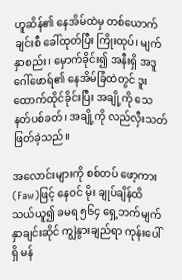ဟူဆိန်၏ နေအိမ်ထဲမှ တစ်ယောက်ချင်းစီ ခေါ်ထုတ်ပြီး ကြိုးထုပ်၊ မျက်နှာစည်း၊ မှောက်ခိုင်း၍ အနီးရှိ အဒူဂေါ်ဖောရ်၏ နေအိမ်ခြံထဲတွင် ဒူးထောက်ထိုင်ခိုင်းပြီး အချို့ကို သေနတ်ပစ်ခတ်၊ အချို့ကို လည်လှီးသတ်ဖြတ်ခဲ့သည်။

အလောင်းများကို စစ်တပ် ဖော့ကား (Faw)ဖြင့် နေဝင် မိုး ချုပ်ချိန်ထိ သယ်ယူ၍ ခမရ ၅၆၄ ရှေ့ဘက်မျက်နှာချင်းဆိုင် ကျွဲနွားချည်ရာ ကုန်းပေါ်ရှိ မန်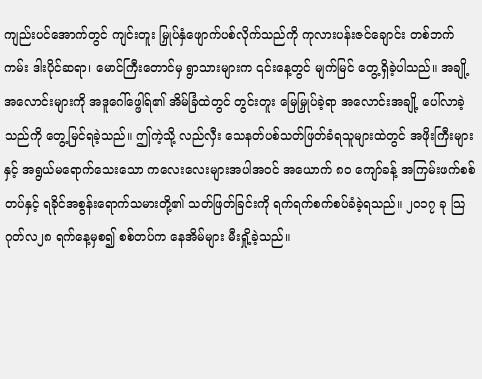ကျည်းပင်အောက်တွင် ကျင်းတူး မြှုပ်နှံဖျောက်ပစ်လိုက်သည်ကို ကုလားပန်းဇင်ချောင်း တစ်ဘက်ကမ်း ဒါးပိုင်ဆရာ၊ မောင်ကြီးတောင်မှ ရွာသားများက ၎င်းနေ့တွင် မျက်မြင် တွေ့ရှိခဲ့ပါသည်။ အချို့အလောင်းများကို အဒူဂေါ်ဖ္ဖေါရ်၏ အိမ်ခြံထဲတွင် တွင်းတူး မြေမြှုပ်ခဲ့ရာ အလောင်းအချို့ ပေါ်လာခဲ့သည်ကို တွေ့မြင်ရခဲ့သည်။ ဤကဲ့သို့ လည်လှီး သေနတ်ပစ်သတ်ဖြတ်ခံရသူများထဲတွင် အဖိုးကြီးများနှင့် အရွယ်မရောက်သေးသော ကလေးလေးများအပါအဝင် အယောက် ၈ဝ ကျော်ခန့် အကြမ်းဖက်စစ်တပ်နှင့် ရခိုင်အစွန်းရောက်သမားတို့၏ သတ်ဖြတ်ခြင်းကို ရက်ရက်စက်စပ်ခံခဲ့ရသည်။ ၂၀၁၇ ခု သြဂုတ်လ၂၈ ရက်နေ့မှစ၍ စစ်တပ်က နေအိမ်များ မီးရှို့ခဲ့သည်။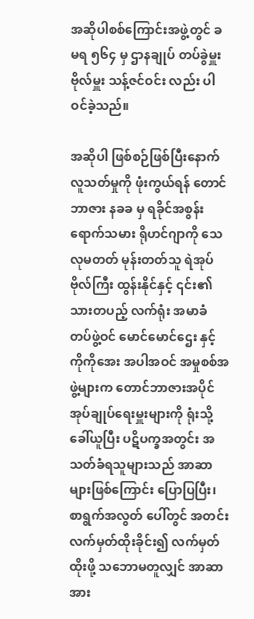အဆိုပါစစ်ကြောင်းအဖွဲ့တွင် ခမရ ၅၆၄ မှ ဌာနချုပ် တပ်ခွဲမှူး ဗိုလ်မှူး သန့်ဇင်ဝင်း လည်း ပါဝင်ခဲ့သည်။

အဆိုပါ ဖြစ်စဉ်ဖြစ်ပြီးနောက်  လူသတ်မှုကို ဖုံးကွယ်ရန် တောင်ဘာဇား နခခ မှ ရခိုင်အစွန်းရောက်သမား ရိုဟင်ဂျာကို သေလုမတတ် မုန်းတတ်သူ ရဲအုပ် ဗိုလ်ကြီး ထွန်းနိုင်နှင့် ၎င်း၏ သားတပည့် လက်ရုံး အမာခံ တပ်ဖွဲ့ဝင် မောင်မောင်ဌေး နှင့် ကိုကိုအေး အပါအဝင် အမှုစစ်အဖွဲ့များက တောင်ဘာဇားအပိုင် အုပ်ချုပ်ရေးမှူးများကို ရုံးသို့ ခေါ်ယူပြီး ပဋိပက္ခအတွင်း အသတ်ခံရသူများသည် အာဆာများဖြစ်ကြောင်း ပြောပြပြီး၊ စာရွက်အလွတ် ပေါ်တွင် အတင်းလက်မှတ်ထိုးခိုင်း၍ လက်မှတ်ထိုးဖို့ သဘောမတူလျှင် အာဆာ အား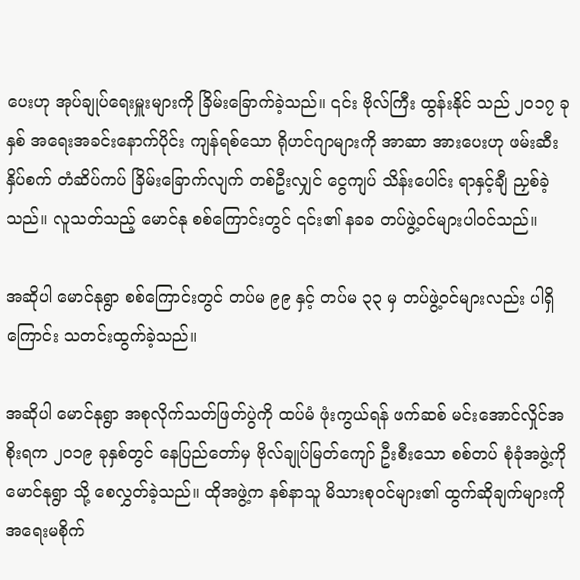ပေးဟု အုပ်ချုပ်ရေးမှူးများကို ခြိမ်းခြောက်ခဲ့သည်။ ၎င်း ဗိုလ်ကြီး ထွန်းနိုင် သည် ၂ဝ၁၇ ခုနှစ် အရေးအခင်းနောက်ပိုင်း ကျန်ရစ်သော ရိုဟင်ဂျာများကို အာဆာ အားပေးဟု ဖမ်းဆီး နှိပ်စက် တံဆိပ်ကပ် ခြိမ်းခြောက်လျက် တစ်ဦးလျှင် ငွေကျပ် သိန်းပေါင်း ရာနှင့်ချီ ညှစ်ခဲ့သည်။ လူသတ်သည့် မောင်နု စစ်ကြောင်းတွင် ၎င်း၏ နခခ တပ်ဖွဲ့ဝင်များပါဝင်သည်။

အဆိုပါ မောင်နုရွာ စစ်ကြောင်းတွင် တပ်မ ၉၉ နှင့် တပ်မ ၃၃ မှ တပ်ဖွဲ့ဝင်များလည်း ပါရှိကြောင်း သတင်းထွက်ခဲ့သည်။

အဆိုပါ မောင်နုရွာ အစုလိုက်သတ်ဖြတ်ပွဲကို ထပ်မံ ဖုံးကွယ်ရန် ဖက်ဆစ် မင်းအောင်လှိုင်အစိုးရက ၂ဝ၁၉ ခုနှစ်တွင် နေပြည်တော်မှ ဗိုလ်ချုပ်မြတ်ကျော် ဦးစီးသော စစ်တပ် စုံခုံအဖွဲ့ကို မောင်နုရွာ သို့ စေလွှတ်ခဲ့သည်။ ထိုအဖွဲ့က နစ်နာသူ မိသားစုဝင်များ၏ ထွက်ဆိုချက်များကို အရေးမစိုက်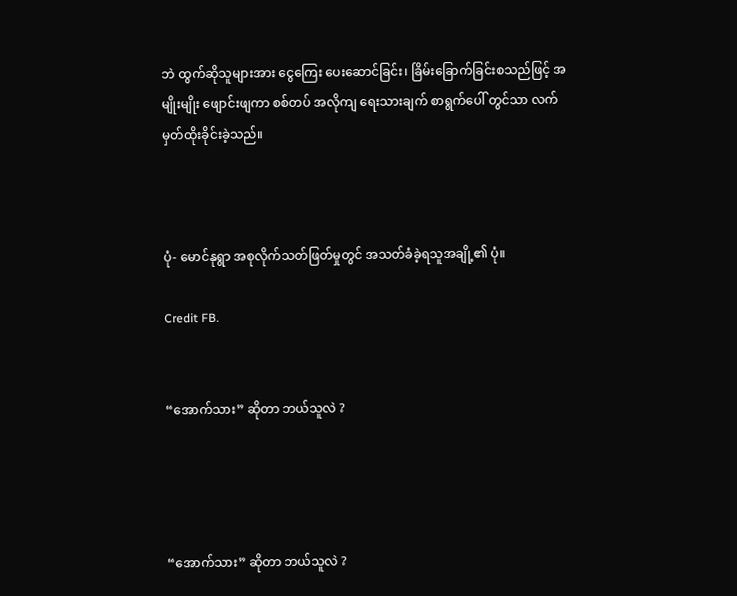ဘဲ ထွက်ဆိုသူများအား ငွေကြေး ပေးဆောင်ခြင်း၊ ခြိမ်းခြောက်ခြင်းစသည်ဖြင့် အမျိုးမျိုး ဖျောင်းဖျကာ စစ်တပ် အလိုကျ ရေးသားချက် စာရွက်ပေါ် တွင်သာ လက်မှတ်ထိုးခိုင်းခဲ့သည်။



ပုံ- မောင်နုရွာ အစုလိုက်သတ်ဖြတ်မှုတွင် အသတ်ခံခဲ့ရသူအချို့၏ ပုံ။

Credit FB.


“အောက်သား” ဆိုတာ ဘယ်သူလဲ ?




“အောက်သား” ဆိုတာ ဘယ်သူလဲ ?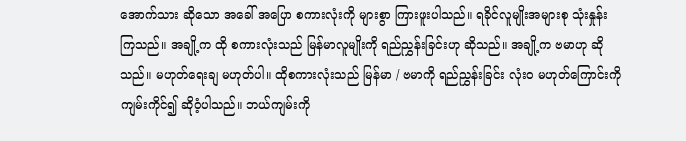အောက်သား ဆိုသော အခေါ် အပြော စကားလုံးကို များစွာ ကြားဖူးပါသည်။ ရခိုင်လူမျိုးအများစု သုံးနှုန်းကြသည်။ အချို့က ထို စကားလုံးသည် မြန်မာလူမျိုးကို ရည်ညွှန်းခြင်းဟု ဆိုသည်။ အချို့က ဗမာဟု ဆိုသည်။ မဟုတ်ရေးချ မဟုတ်ပါ။ ထိုစကားလုံးသည် မြန်မာ / ဗမာကို ရည်ညွှန်းခြင်း လုံးဝ မဟုတ်ကြောင်းကို ကျမ်းကိုင်၍ ဆိုဝံ့ပါသည်။ ဘယ်ကျမ်းကို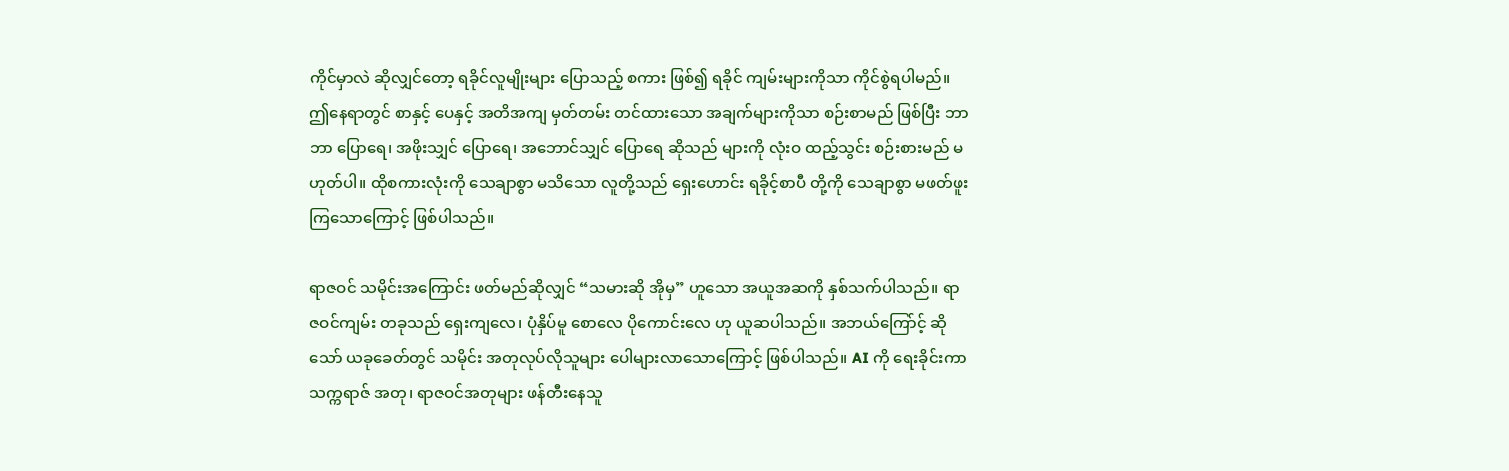ကိုင်မှာလဲ ဆိုလျှင်တော့ ရခိုင်လူမျိုးများ ပြောသည့် စကား ဖြစ်၍ ရခိုင် ကျမ်းများကိုသာ ကိုင်စွဲရပါမည်။ ဤနေရာတွင် စာနှင့် ပေနှင့် အတိအကျ မှတ်တမ်း တင်ထားသော အချက်များကိုသာ စဉ်းစာမည် ဖြစ်ပြီး ဘာဘာ ပြောရေ၊ အဖိုးသျှင် ပြောရေ၊ အဘောင်သျှင် ပြောရေ ဆိုသည် များကို လုံးဝ ထည့်သွင်း စဉ်းစားမည် မဟုတ်ပါ။ ထိုစကားလုံးကို သေချာစွာ မသိသော လူတို့သည် ရှေးဟောင်း ရခိုင့်စာပီ တို့ကို သေချာစွာ မဖတ်ဖူး ကြသောကြောင့် ဖြစ်ပါသည်။

ရာဇဝင် သမိုင်းအကြောင်း ဖတ်မည်ဆိုလျှင် “သမားဆို အိုမှ” ဟူသော အယူအဆကို နှစ်သက်ပါသည်။ ရာဇဝင်ကျမ်း တခုသည် ရှေးကျလေ၊ ပုံနှိပ်မူ စောလေ ပိုကောင်းလေ ဟု ယူဆပါသည်။ အဘယ်ကြော်င့် ဆိုသော် ယခုခေတ်တွင် သမိုင်း အတုလုပ်လိုသူများ ပေါများလာသောကြောင့် ဖြစ်ပါသည်။ AI ကို ရေးခိုင်းကာ သက္ကရာဇ် အတု၊ ရာဇဝင်အတုများ ဖန်တီးနေသူ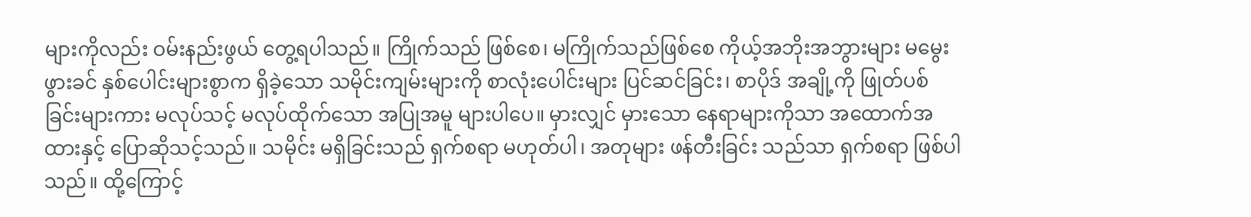များကိုလည်း ဝမ်းနည်းဖွယ် တွေ့ရပါသည်။ ကြိုက်သည် ဖြစ်စေ၊ မကြိုက်သည်ဖြစ်စေ ကိုယ့်အဘိုးအဘွားများ မမွေးဖွားခင် နှစ်ပေါင်းများစွာက ရှိခဲ့သော သမိုင်းကျမ်းများကို စာလုံးပေါင်းများ ပြင်ဆင်ခြင်း၊ စာပိုဒ် အချို့ကို ဖြုတ်ပစ်ခြင်းများကား မလုပ်သင့် မလုပ်ထိုက်သော အပြုအမူ များပါပေ။ မှားလျှင် မှားသော နေရာများကိုသာ အထောက်အထားနှင့် ပြောဆိုသင့်သည်။ သမိုင်း မရှိခြင်းသည် ရှက်စရာ မဟုတ်ပါ၊ အတုများ ဖန်တီးခြင်း သည်သာ ရှက်စရာ ဖြစ်ပါသည်။ ထို့ကြောင့်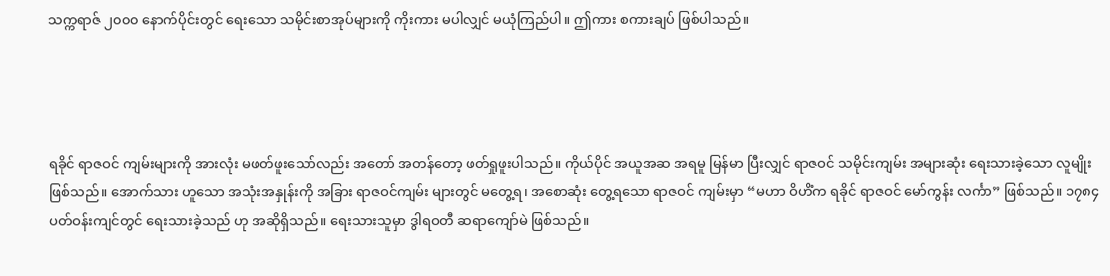သက္ကရာဇ် ၂၀၀၀ နောက်ပိုင်းတွင် ရေးသော သမိုင်းစာအုပ်များကို ကိုးကား မပါလျှင် မယုံကြည်ပါ။ ဤကား စကားချပ် ဖြစ်ပါသည်။




ရခိုင် ရာဇဝင် ကျမ်းများကို အားလုံး မဖတ်ဖူးသော်လည်း အတော် အတန်တော့ ဖတ်ရှုဖူးပါသည်။ ကိုယ်ပိုင် အယူအဆ အရမူ မြန်မာ ပြီးလျှင် ရာဇဝင် သမိုင်းကျမ်း အများဆုံး ရေးသားခဲ့သော လူမျိုး ဖြစ်သည်။ အောက်သား ဟူသော အသုံးအနှုန်းကို အခြား ရာဇဝင်ကျမ်း များတွင် မတွေ့ရ၊ အစောဆုံး တွေ့ရသော ရာဇဝင် ကျမ်းမှာ “မဟာ ဝိဟိံက ရခိုင် ရာဇဝင် မော်ကွန်း လင်္ကာ” ဖြစ်သည်။ ၁၇၈၄ ပတ်ဝန်းကျင်တွင် ရေးသားခဲ့သည် ဟု အဆိုရှိသည်။ ရေးသားသူမှာ ဒွါရဝတီ ဆရာကျော်မဲ ဖြစ်သည်။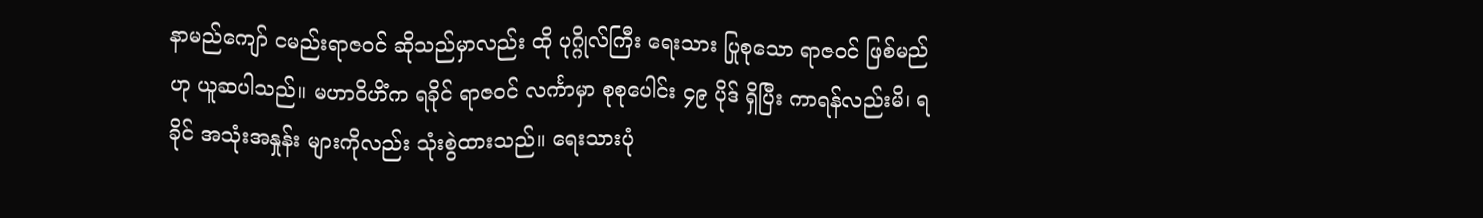နာမည်ကျော် ငမည်းရာဇဝင် ဆိုသည်မှာလည်း ထို ပုဂ္ဂိုလ်ကြီး ရေးသား ပြုစုသော ရာဇဝင် ဖြစ်မည်ဟု ယူဆပါသည်။ မဟာဝိဟိံက ရခိုင် ရာဇဝင် လင်္ကာမှာ စုစုပေါင်း ၄၉ ပိုဒ် ရှိပြီး ကာရန်လည်းမိ၊ ရခိုင် အသုံးအနှုန်း များကိုလည်း သုံးစွဲထားသည်။ ရေးသားပုံ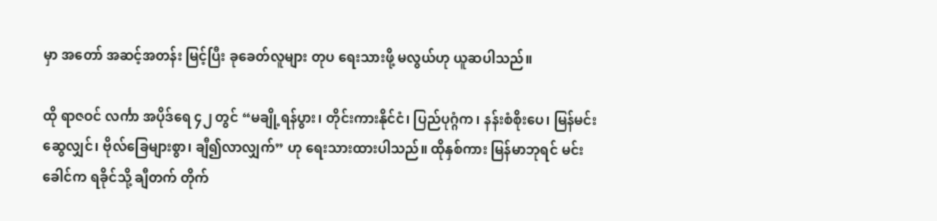မှာ အတော် အဆင့်အတန်း မြင့်ပြီး ခုခေတ်လူများ တုပ ရေးသားဖို့ မလွယ်ဟု ယူဆပါသည်။

ထို ရာဇဝင် လင်္ကာ အပိုဒ်ရေ ၄၂ တွင် “မချို့ရန်ပွား၊ တိုင်းကားနိုင်ငံ၊ ပြည်ပုဂ္ဂံက၊ နန်းစံစိုးပေ၊ မြန်မင်းဆွေလျှင်၊ ဗိုလ်ခြေများစွာ၊ ချီ၍လာလျှက်” ဟု ရေးသားထားပါသည်။ ထိုနှစ်ကား မြန်မာဘုရင် မင်းခေါင်က ရခိုင်သို့ ချီတက် တိုက်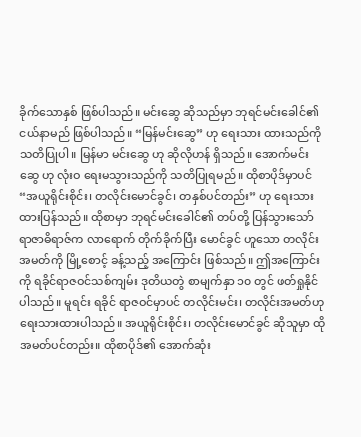ခိုက်သောနှစ် ဖြစ်ပါသည်။ မင်းဆွေ ဆိုသည်မှာ ဘုရင်မင်းခေါင်၏ ငယ်နာမည် ဖြစ်ပါသည်။ “မြန်မင်းဆွေ” ဟု ရေးသား ထားသည်ကို သတိပြုပါ။ မြန်မာ မင်းဆွေ ဟု ဆိုလိုဟန် ရှိသည်။ အောက်မင်းဆွေ ဟု လုံးဝ ရေးမသွားသည်ကို သတိပြုရမည်။ ထိုစာပိုဒ်မှာပင် “အယူရိုင်းစိုင်း၊ တလိုင်းမောင်ခွင်၊ တနှစ်ပင်တည်း” ဟု ရေးသား ထားပြန်သည်။ ထိုစာမှာ ဘုရင်မင်းခေါင်၏ တပ်တို့ ပြန်သွားသော် ရာဇာဓိရာဇ်က လာရောက် တိုက်ခိုက်ပြီး မောင်ခွင် ဟူသော တလိုင်းအမတ်ကို မြို့စောင့် ခန့်သည့် အကြောင်း ဖြစ်သည်။ ဤအကြောင်းကို ရခိုင်ရာဇဝင်သစ်ကျမ်း ဒုတိယတွဲ စာမျက်နှာ ၁၀ တွင် ဖတ်ရှုနိုင်ပါသည်။ မူရင်း ရခိုင် ရာဇဝင်မှာပင် တလိုင်းမင်း၊ တလိုင်းအမတ်ဟု ရေးသားထားပါသည်။ အယူရိုင်းစိုင်း၊ တလိုင်းမောင်ခွင် ဆိုသူမှာ ထိုအမတ်ပင်တည်း။ ထိုစာပိုဒ်၏ အောက်ဆုံး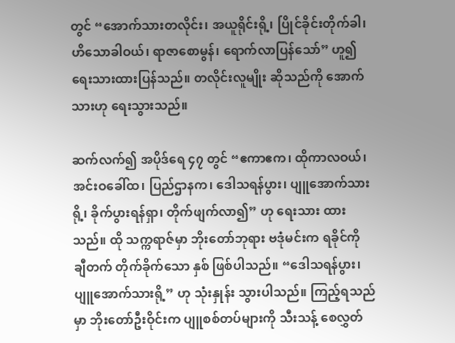တွင် “အောက်သားတလိုင်း၊ အယူရိုင်းရို့၊ ပြိုင်ခိုင်းတိုက်ခါ၊ ဟိသောခါဝယ်၊ ရာဇာစောမွန်၊ ရောက်လာပြန်သော်” ဟူ၍ ရေးသားထားပြန်သည်။ တလိုင်းလူမျိုး ဆိုသည်ကို အောက်သားဟု ရေးသွားသည်။

ဆက်လက်၍ အပိုဒ်ရေ ၄၇ တွင် “ဧကာဧက၊ ထိုကာလဝယ်၊ အင်းဝခေါ်ထ၊ ပြည်ဌာနက၊ ဒေါသရန်ပွား၊ ပျူအောက်သားရို့၊ ခိုက်ပွားရန်ရှာ၊ တိုက်ဖျက်လာ၍” ဟု ရေးသား ထားသည်။ ထို သက္ကရာဇ်မှာ ဘိုးတော်ဘုရား ဗဒုံမင်းက ရခိုင်ကို ချီတက် တိုက်ခိုက်သော နှစ် ဖြစ်ပါသည်။ “ဒေါသရန်ပွား၊ ပျူအောက်သားရို့” ဟု သုံးနှုန်း သွားပါသည်။ ကြည့်ရသည်မှာ ဘိုးတော်ဦးဝိုင်းက ပျူစစ်တပ်များကို သီးသန့် စေလွှတ်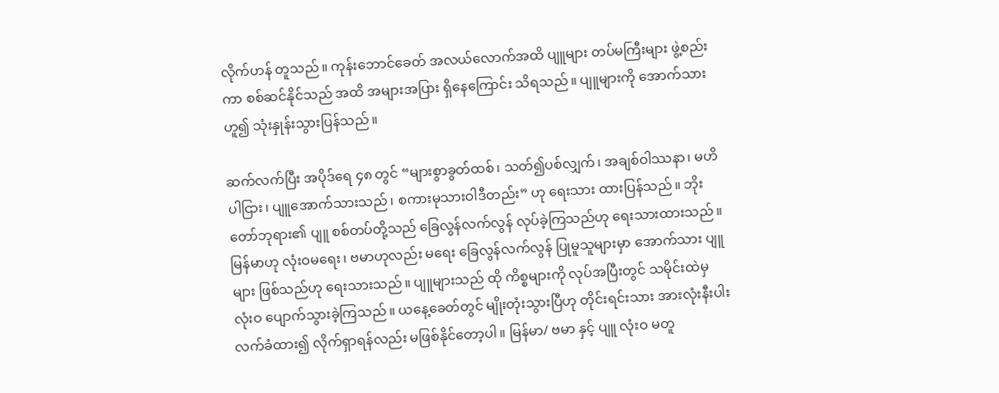လိုက်ဟန် တူသည်။ ကုန်းဘောင်ခေတ် အလယ်လောက်အထိ ပျူများ တပ်မကြီးများ ဖွဲ့စည်းကာ စစ်ဆင်နိုင်သည် အထိ အများအပြား ရှိနေကြောင်း သိရသည်။ ပျူများကို အောက်သား ဟူ၍ သုံးနှုန်းသွားပြန်သည်။

ဆက်လက်ပြီး အပိုဒ်ရေ ၄၈ တွင် “များစွာခွတ်ထစ်၊ သတ်၍ပစ်လျှက်၊ အချစ်ဝါဿနာ၊ မဟိပါငြား၊ ပျူအောက်သားသည်၊ စကားမုသားဝါဒီတည်း” ဟု ရေးသား ထားပြန်သည်။ ဘိုးတော်ဘုရား၏ ပျူ စစ်တပ်တို့သည် ခြေလွန်လက်လွန် လုပ်ခဲ့ကြသည်ဟု ရေးသားထားသည်။ မြန်မာဟု လုံးဝမရေး၊ ဗမာဟုလည်း မရေး ခြေလွန်လက်လွန် ပြုမူသူများမှာ အောက်သား ပျူများ ဖြစ်သည်ဟု ရေးသားသည်။ ပျူများသည် ထို ကိစ္စများကို လုပ်အပြီးတွင် သမိုင်းထဲမှ လုံးဝ ပျောက်သွားခဲ့ကြသည်။ ယနေ့ခေတ်တွင် မျိုးတုံးသွားပြီဟု တိုင်းရင်းသား အားလုံးနီးပါး လက်ခံထား၍ လိုက်ရှာရန်လည်း မဖြစ်နိုင်တော့ပါ။ မြန်မာ/ ဗမာ နှင့် ပျူ လုံးဝ မတူ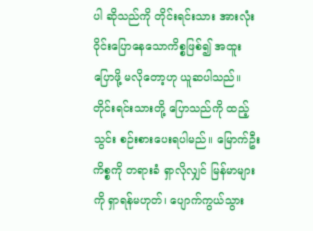ပါ ဆိုသည်ကို တိုင်းရင်းသား အားလုံး ဝိုင်းပြောနေသောကိစ္စဖြစ်၍ အထူး ပြောဖို့ မလိုတော့ဟု ယူဆပါသည်။ တိုင်းရင်းသားတို့ ပြောသည်ကို ထည့်သွင်း စဉ်းစားပေးရပါမည်။ မြောက်ဦး ကိစ္စကို တရားခံ ရှာလိုလျှင် မြန်မာများကို ရှာရန်မဟုတ်၊ ပျောက်ကွယ်သွား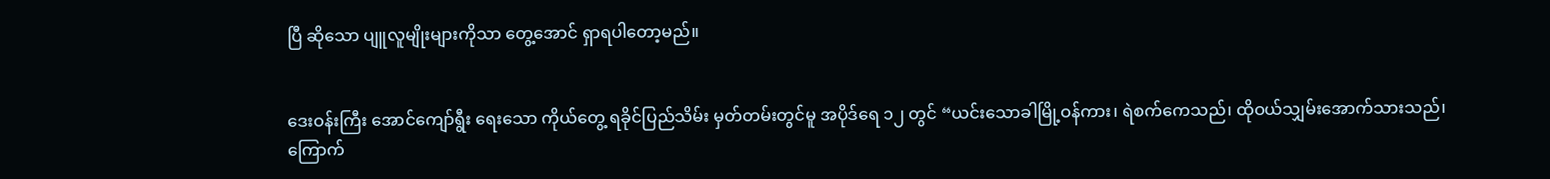ပြီ ဆိုသော ပျူလူမျိုးများကိုသာ တွေ့အောင် ရှာရပါတော့မည်။


ဒေးဝန်းကြီး အောင်ကျော်ရွီး ရေးသော ကိုယ်တွေ့ ရခိုင်ပြည်သိမ်း မှတ်တမ်းတွင်မူ အပိုဒ်ရေ ၁၂ တွင် “ယင်းသောခါမြို့ဝန်ကား၊ ရဲစက်ကေသည်၊ ထိုဝယ်သျှမ်းအောက်သားသည်၊ ကြောက်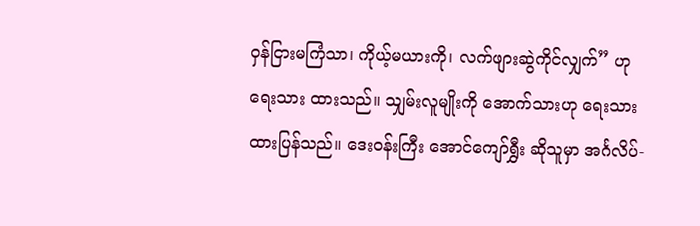ဝှန်ငြားမကြံသာ၊ ကိုယ့်မယားကို၊ လက်ဖျားဆွဲကိုင်လျှက်” ဟု ရေးသား ထားသည်။ သျှမ်းလူမျိုးကို အောက်သားဟု ရေးသား ထားပြန်သည်။ ဒေးဝန်းကြီး အောင်ကျော်ရွှီး ဆိုသူမှာ အင်္ဂလိပ်-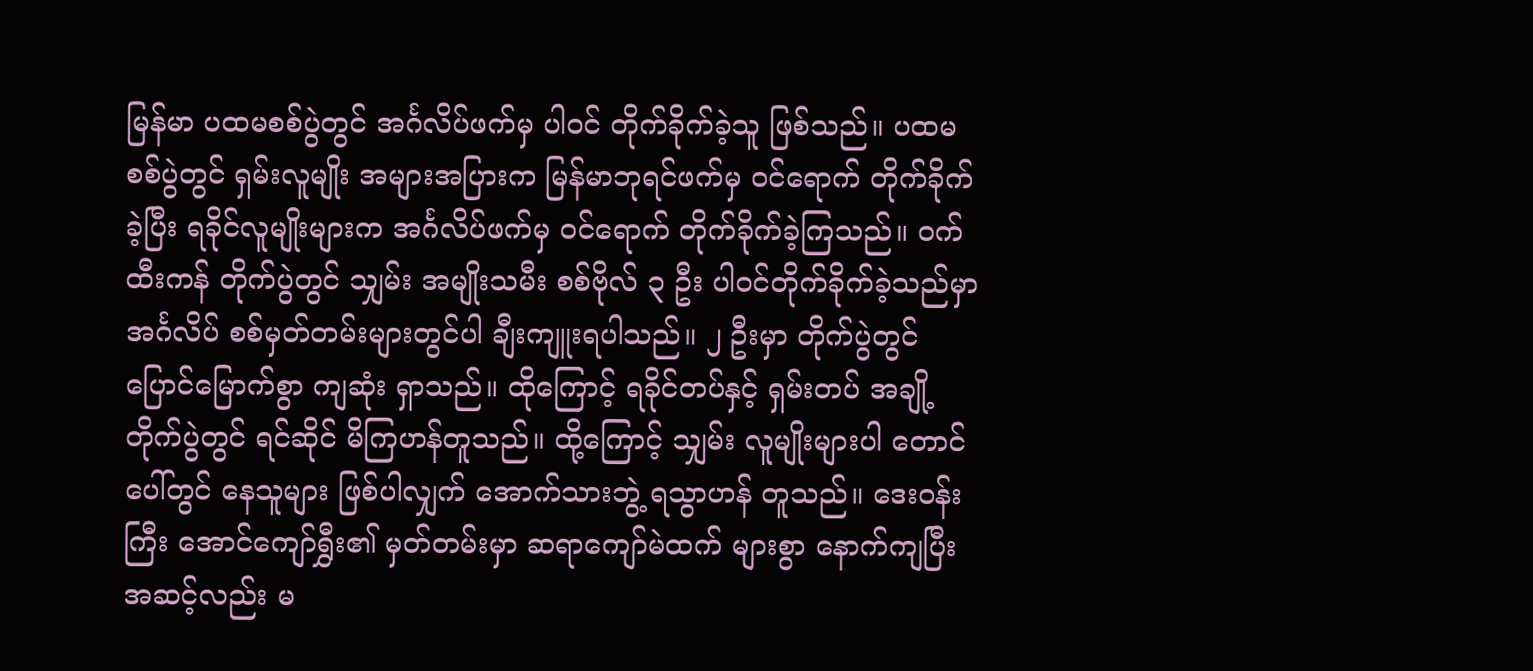မြန်မာ ပထမစစ်ပွဲတွင် အင်္ဂလိပ်ဖက်မှ ပါဝင် တိုက်ခိုက်ခဲ့သူ ဖြစ်သည်။ ပထမစစ်ပွဲတွင် ရှမ်းလူမျိုး အများအပြားက မြန်မာဘုရင်ဖက်မှ ဝင်ရောက် တိုက်ခိုက်ခဲ့ပြီး ရခိုင်လူမျိုးများက အင်္ဂလိပ်ဖက်မှ ဝင်ရောက် တိုက်ခိုက်ခဲ့ကြသည်။ ဝက်ထီးကန် တိုက်ပွဲတွင် သျှမ်း အမျိုးသမီး စစ်ဗိုလ် ၃ ဦး ပါဝင်တိုက်ခိုက်ခဲ့သည်မှာ အင်္ဂလိပ် စစ်မှတ်တမ်းများတွင်ပါ ချီးကျူးရပါသည်။ ၂ ဦးမှာ တိုက်ပွဲတွင် ပြောင်မြောက်စွာ ကျဆုံး ရှာသည်။ ထိုကြောင့် ရခိုင်တပ်နှင့် ရှမ်းတပ် အချို့ တိုက်ပွဲတွင် ရင်ဆိုင် မိကြဟန်တူသည်။ ထို့ကြောင့် သျှမ်း လူမျိုးများပါ တောင်ပေါ်တွင် နေသူများ ဖြစ်ပါလျှက် အောက်သားဘွဲ့ ရသွာဟန် တူသည်။ ဒေးဝန်းကြီး အောင်ကျော်ရွှီး၏ မှတ်တမ်းမှာ ဆရာကျော်မဲထက် များစွာ နောက်ကျပြီး အဆင့်လည်း မ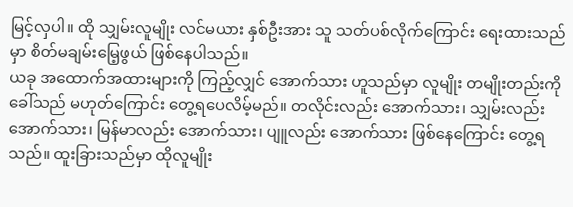မြင့်လှပါ။ ထို သျှမ်းလူမျိုး လင်မယား နှစ်ဦးအား သူ သတ်ပစ်လိုက်ကြောင်း ရေးထားသည်မှာ စိတ်မချမ်းမြေ့ဖွယ် ဖြစ်နေပါသည်။
ယခု အထောက်အထားများကို ကြည့်လျှင် အောက်သား ဟူသည်မှာ လူမျိုး တမျိုးတည်းကို ခေါ်သည် မဟုတ်ကြောင်း တွေ့ရပေလိမ့်မည်။ တလိုင်းလည်း အောက်သား၊ သျှမ်းလည်း အောက်သား၊ မြန်မာလည်း အောက်သား၊ ပျူလည်း အောက်သား ဖြစ်နေကြောင်း တွေ့ရသည်။ ထူးခြားသည်မှာ ထိုလူမျိုး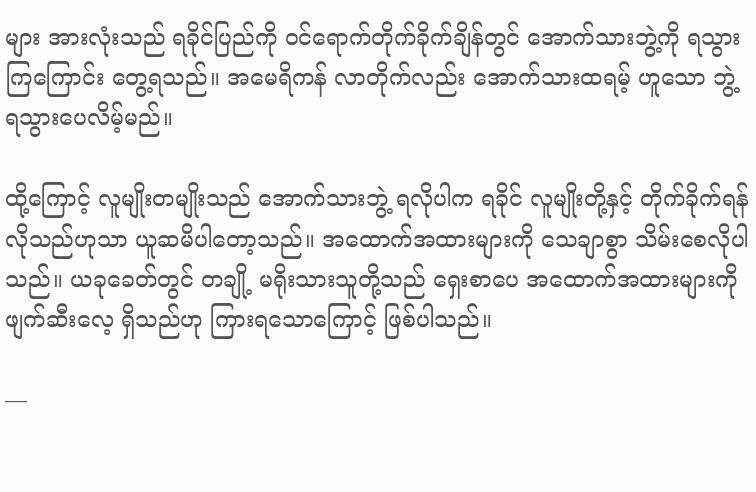များ အားလုံးသည် ရခိုင်ပြည်ကို ဝင်ရောက်တိုက်ခိုက်ချိန်တွင် အောက်သားဘွဲ့ကို ရသွားကြကြောင်း တွေ့ရသည်။ အမေရိကန် လာတိုက်လည်း အောက်သားထရမ့် ဟူသော ဘွဲ့ ရသွားပေလိမ့်မည်။

ထို့ကြောင့် လူမျိုးတမျိုးသည် အောက်သားဘွဲ့ ရလိုပါက ရခိုင် လူမျိုးတို့နှင့် တိုက်ခိုက်ရန် လိုသည်ဟုသာ ယူဆမိပါတော့သည်။ အထောက်အထားများကို သေချာစွာ သိမ်းစေလိုပါသည်။ ယခုခေတ်တွင် တချို့ မရိုးသားသူတို့သည် ရှေးစာပေ အထောက်အထားများကို ဖျက်ဆီးလေ့ ရှိသည်ဟု ကြားရသောကြောင့် ဖြစ်ပါသည်။

—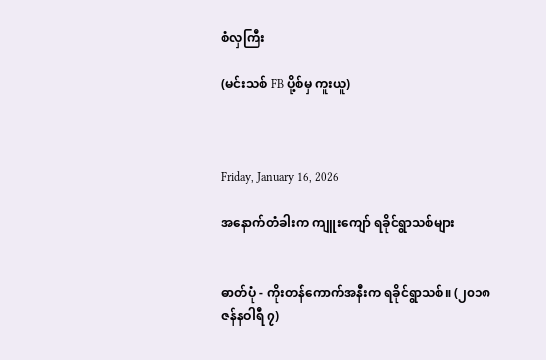စံလှကြီး

(မင်းသစ် FB ပို့စ်မှ ကူးယူ)



Friday, January 16, 2026

အနောက်တံခါးက ကျူးကျော် ရခိုင်ရွာသစ်များ


ဓာတ်ပုံ - ကိုးတန်ကောက်အနီးက ရခိုင်ရွာသစ်။ (၂၀၁၈ ဇန်နဝါရီ ၇)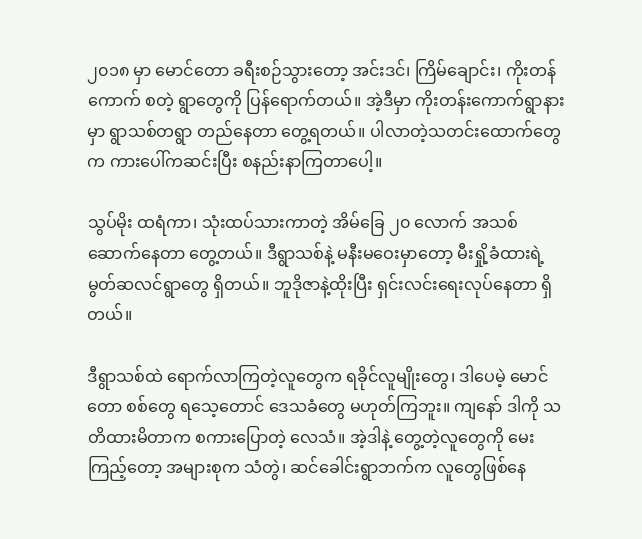၂၀၁၈ မှာ မောင်တော ခရီးစဉ်သွားတော့ အင်းဒင်၊ ကြိမ်ချောင်း၊ ကိုးတန်ကောက် စတဲ့ ရွာတွေကို ပြန်ရောက်တယ်။ အဲ့ဒီမှာ ကိုးတန်းကောက်ရွာနားမှာ ရွာသစ်တရွာ တည်နေတာ တွေ့ရတယ်။ ပါလာတဲ့သတင်းထောက်တွေက ကားပေါ်ကဆင်းပြီး စနည်းနာကြတာပေါ့။

သွပ်မိုး ထရံကာ၊ သုံးထပ်သားကာတဲ့ အိမ်ခြေ ၂၀ လောက် အသစ်ဆောက်နေတာ တွေ့တယ်။ ဒီရွာသစ်နဲ့ မနီးမဝေးမှာတော့ မီးရှို့ခံထားရဲ့ မွတ်ဆလင်ရွာတွေ ရှိတယ်။ ဘူဒိုဇာနဲ့ထိုးပြီး ရှင်းလင်းရေးလုပ်နေတာ ရှိတယ်။

ဒီရွာသစ်ထဲ ရောက်လာကြတဲ့လူတွေက ရခိုင်လူမျိုးတွေ၊ ဒါပေမဲ့ မောင်တော စစ်တွေ ရသေ့တောင် ဒေသခံတွေ မဟုတ်ကြဘူး။ ကျနော် ဒါကို သတိထားမိတာက စကားပြောတဲ့ လေသံ။ အဲ့ဒါနဲ့ တွေ့တဲ့လူတွေကို မေးကြည့်တော့ အများစုက သံတွဲ၊ ဆင်ခေါင်းရွာဘက်က လူတွေဖြစ်နေ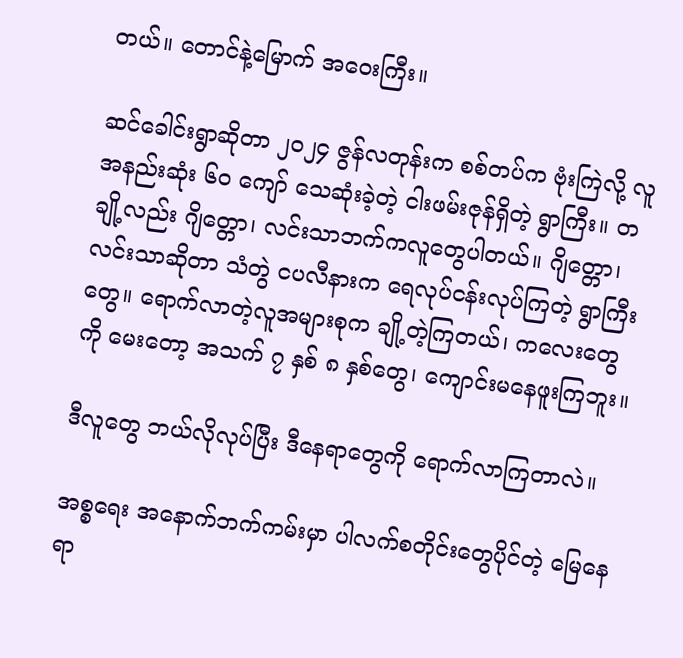တယ်။ တောင်နဲ့မြောက် အဝေးကြီး။

ဆင်ခေါင်းရွာဆိုတာ ၂၀၂၄ ဇွန်လတုန်းက စစ်တပ်က ဗုံးကြဲလို့ လူ အနည်းဆုံး ၆၀ ကျော် သေဆုံးခဲ့တဲ့ ငါးဖမ်းဇုန်ရှိတဲ့ ရွာကြီး။ တချို့လည်း ဂျိတ္တော၊ လင်းသာဘက်ကလူတွေပါတယ်။ ဂျိတ္တော၊ လင်းသာဆိုတာ သံတွဲ ငပလီနားက ရေလုပ်ငန်းလုပ်ကြတဲ့ ရွာကြီးတွေ။ ရောက်လာတဲ့လူအများစုက ချို့တဲ့ကြတယ်၊ ကလေးတွေကို မေးတော့ အသက် ၇ နှစ် ၈ နှစ်တွေ၊ ကျောင်းမနေဖူးကြဘူး။

ဒီလူတွေ ဘယ်လိုလုပ်ပြီး ဒီနေရာတွေကို ရောက်လာကြတာလဲ။

အစ္စရေး အနောက်ဘက်ကမ်းမှာ ပါလက်စတိုင်းတွေပိုင်တဲ့ မြေနေရာ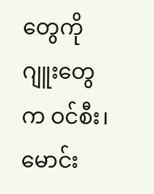တွေကို ဂျူးတွေက ဝင်စီး၊ မောင်း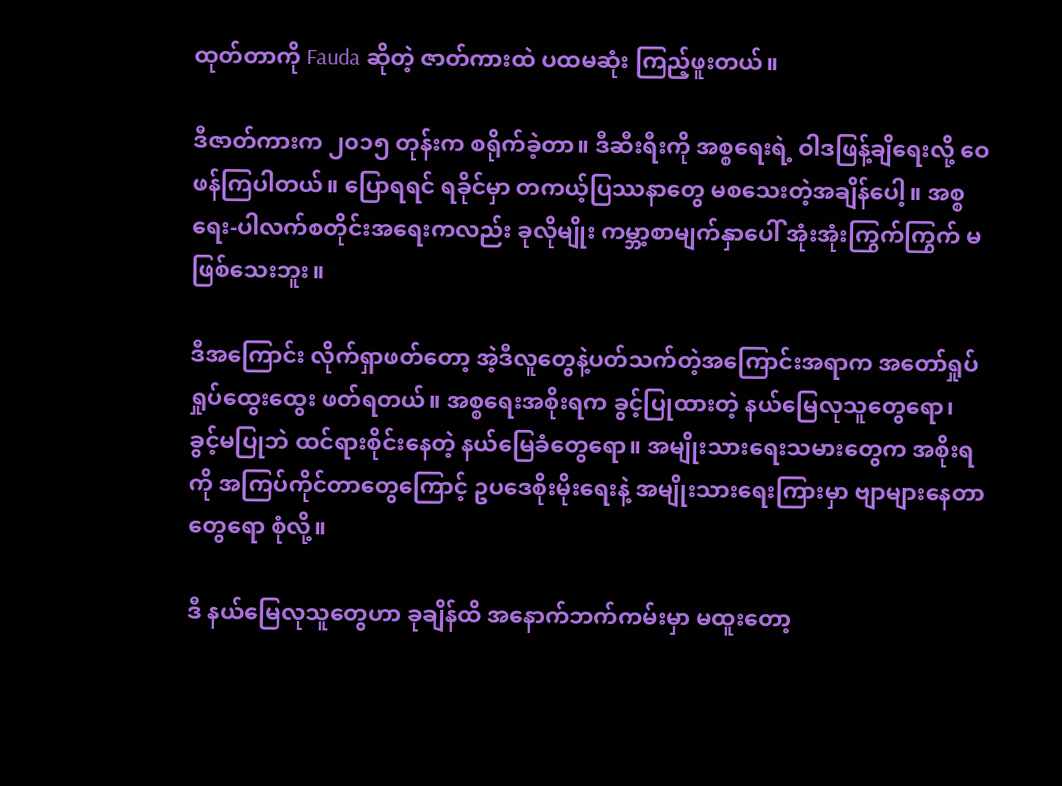ထုတ်တာကို Fauda ဆိုတဲ့ ဇာတ်ကားထဲ ပထမဆုံး ကြည့်ဖူးတယ်။

ဒီဇာတ်ကားက ၂၀၁၅ တုန်းက စရိုက်ခဲ့တာ။ ဒီဆီးရီးကို အစ္စရေးရဲ့ ဝါဒဖြန့်ချိရေးလို့ ဝေဖန်ကြပါတယ်။ ပြောရရင် ရခိုင်မှာ တကယ့်ပြဿနာတွေ မစသေးတဲ့အချိန်ပေါ့။ အစ္စရေး-ပါလက်စတိုင်းအရေးကလည်း ခုလိုမျိုး ကမ္ဘာ့စာမျက်နှာပေါ် အုံးအုံးကြွက်ကြွက် မဖြစ်သေးဘူး။

ဒီအကြောင်း လိုက်ရှာဖတ်တော့ အဲ့ဒီလူတွေနဲ့ပတ်သက်တဲ့အကြောင်းအရာက အတော်ရှုပ်ရှုပ်ထွေးထွေး ဖတ်ရတယ်။ အစ္စရေးအစိုးရက ခွင့်ပြုထားတဲ့ နယ်မြေလုသူတွေရော၊ ခွင့်မပြုဘဲ ထင်ရားစိုင်းနေတဲ့ နယ်မြေခံတွေရော။ အမျိုးသားရေးသမားတွေက အစိုးရကို အကြပ်ကိုင်တာတွေကြောင့် ဥပဒေစိုးမိုးရေးနဲ့ အမျိုးသားရေးကြားမှာ ဗျာများနေတာတွေရော စုံလို့။

ဒီ နယ်မြေလုသူတွေဟာ ခုချိန်ထိ အနောက်ဘက်ကမ်းမှာ မထူးတော့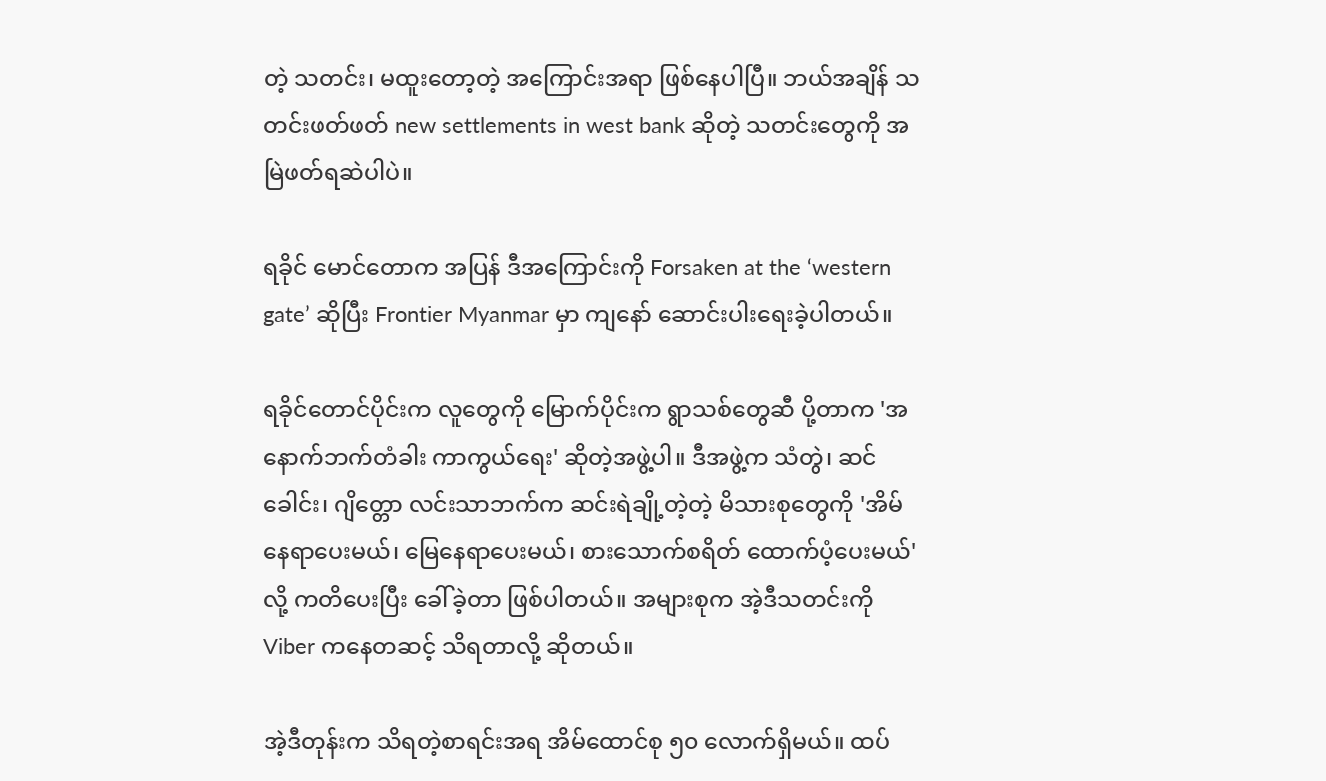တဲ့ သတင်း၊ မထူးတော့တဲ့ အကြောင်းအရာ ဖြစ်နေပါပြီ။ ဘယ်အချိန် သတင်းဖတ်ဖတ် new settlements in west bank ဆိုတဲ့ သတင်းတွေကို အမြဲဖတ်ရဆဲပါပဲ။

ရခိုင် မောင်တောက အပြန် ဒီအကြောင်းကို Forsaken at the ‘western gate’ ဆိုပြီး Frontier Myanmar မှာ ကျနော် ဆောင်းပါးရေးခဲ့ပါတယ်။

ရခိုင်တောင်ပိုင်းက လူတွေကို မြောက်ပိုင်းက ရွာသစ်တွေဆီ ပို့တာက 'အနောက်ဘက်တံခါး ကာကွယ်ရေး' ဆိုတဲ့အဖွဲ့ပါ။ ဒီအဖွဲ့က သံတွဲ၊ ဆင်ခေါင်း၊ ဂျိတ္တော လင်းသာဘက်က ဆင်းရဲချို့တဲ့တဲ့ မိသားစုတွေကို 'အိမ်နေရာပေးမယ်၊ မြေနေရာပေးမယ်၊ စားသောက်စရိတ် ထောက်ပံ့ပေးမယ်' လို့ ကတိပေးပြီး ခေါ်ခဲ့တာ ဖြစ်ပါတယ်။ အများစုက အဲ့ဒီသတင်းကို Viber ကနေတဆင့် သိရတာလို့ ဆိုတယ်။

အဲ့ဒီတုန်းက သိရတဲ့စာရင်းအရ အိမ်ထောင်စု ၅၀ လောက်ရှိမယ်။ ထပ်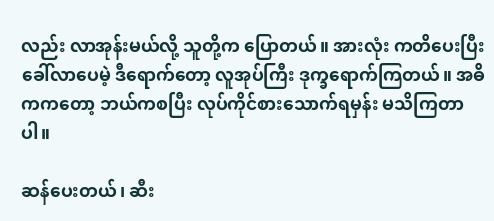လည်း လာအုန်းမယ်လို့ သူတို့က ပြောတယ်။ အားလုံး ကတိပေးပြီး ခေါ်လာပေမဲ့ ဒီရောက်တော့ လူအုပ်ကြီး ဒုက္ခရောက်ကြတယ်။ အဓိကကတော့ ဘယ်ကစပြီး လုပ်ကိုင်စားသောက်ရမှန်း မသိကြတာပါ။

ဆန်ပေးတယ်၊ ဆီး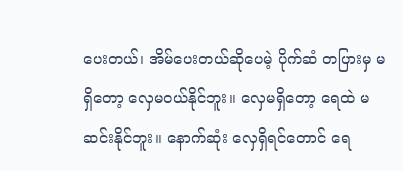ပေးတယ်၊ အိမ်ပေးတယ်ဆိုပေမဲ့ ပိုက်ဆံ တပြားမှ မရှိတော့ လှေမဝယ်နိုင်ဘူး။ လှေမရှိတော့ ရေထဲ မဆင်းနိုင်ဘူး။ နောက်ဆုံး လှေရှိရင်တောင် ရေ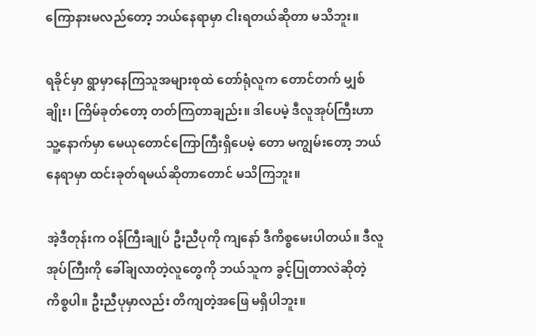ကြောနားမလည်တော့ ဘယ်နေရာမှာ ငါးရတယ်ဆိုတာ မသိဘူး။

ရခိုင်မှာ ရွာမှာနေကြသူအများစုထဲ တော်ရုံလူက တောင်တက် မျှစ်ချိုး၊ ကြိမ်ခုတ်တော့ တတ်ကြတာချည်း။ ဒါပေမဲ့ ဒီလူအုပ်ကြီးဟာ သူ့နောက်မှာ မေယုတောင်ကြောကြီးရှိပေမဲ့ တော မကျွမ်းတော့ ဘယ်နေရာမှာ ထင်းခုတ်ရမယ်ဆိုတာတောင် မသိကြဘူး။

အဲ့ဒီတုန်းက ဝန်ကြီးချုပ် ဦးညီပုကို ကျနော် ဒီကိစ္စမေးပါတယ်။ ဒီလူအုပ်ကြီးကို ခေါ်ချလာတဲ့လူတွေကို ဘယ်သူက ခွင့်ပြုတာလဲဆိုတဲ့ကိစ္စပါ။ ဦးညီပုမှာလည်း တိကျတဲ့အဖြေ မရှိပါဘူး။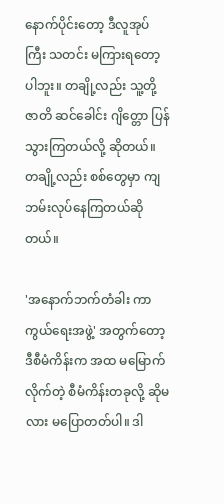နောက်ပိုင်းတော့ ဒီလူအုပ်ကြီး သတင်း မကြားရတော့ပါဘူး။ တချို့လည်း သူ့တို့ဇာတိ ဆင်ခေါင်း ဂျိတ္တော ပြန်သွားကြတယ်လို့ ဆိုတယ်။ တချို့လည်း စစ်တွေမှာ ကျဘမ်းလုပ်နေကြတယ်ဆိုတယ်။

'အနောက်ဘက်တံခါး ကာကွယ်ရေးအဖွဲ့' အတွက်တော့ ဒီစီမံကိန်းက အထ မမြောက်လိုက်တဲ့ စီမံကိန်းတခုလို့ ဆိုမလား မပြောတတ်ပါ။ ဒါ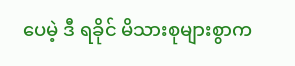ပေမဲ့ ဒီ ရခိုင် မိသားစုများစွာက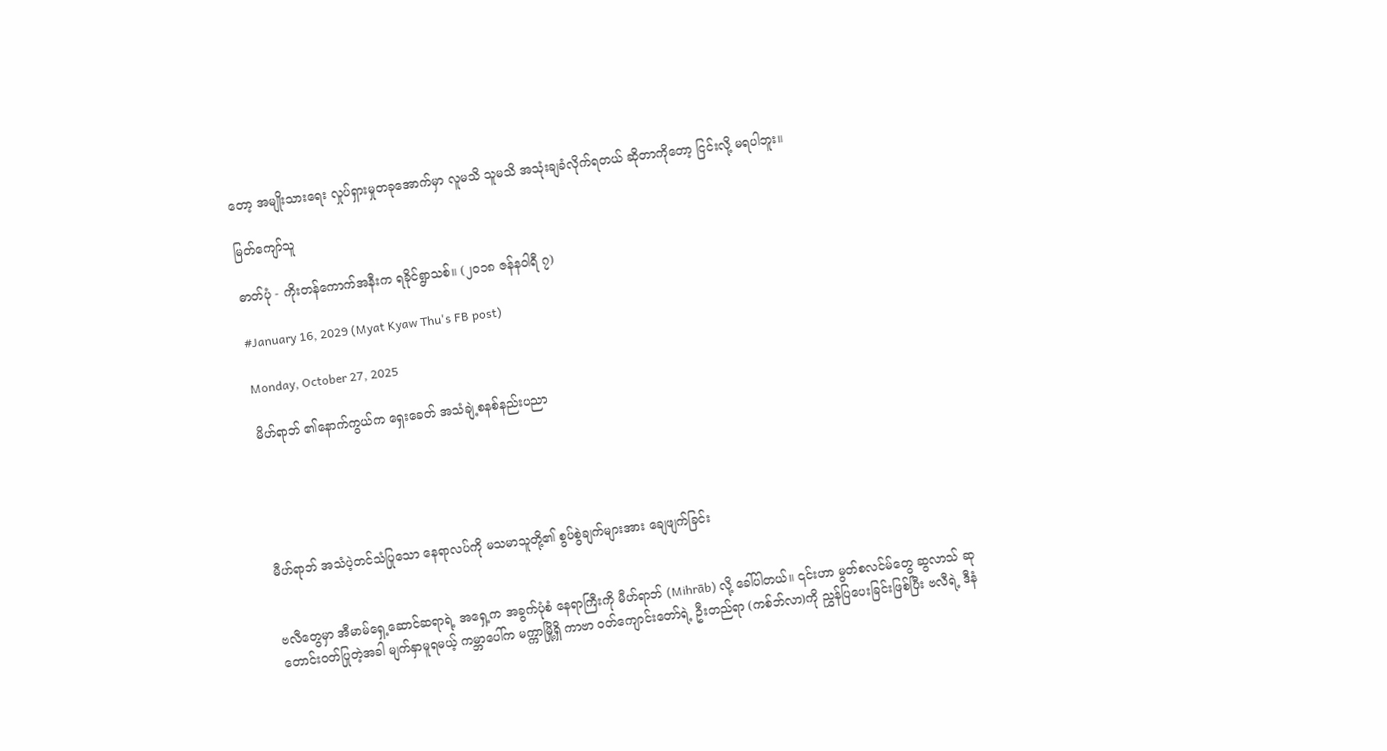တော့ အမျိုးသားရေး လှုပ်ရှားမှုတခုအောက်မှာ လူမသိ သူမသိ အသုံးချခံလိုက်ရတယ် ဆိုတာကိုတော့ ငြင်းလို့ မရပါဘူး။

မြတ်ကျော်သူ

ဓာတ်ပုံ - ကိုးတန်ကောက်အနီးက ရခိုင်ရွာသစ်။ (၂၀၁၈ ဇန်နဝါရီ ၇)

#January 16, 2029 (Myat Kyaw Thu's FB post)

Monday, October 27, 2025

မိဟ်ရာဘ် ၏နောက်ကွယ်က ရှေးခေတ် အသံချဲ့စနစ်နည်းပညာ





မီဟ်ရာဘ် အသံပဲ့တင်သံပြုသော နေရာလပ်ကို မသမာသူတို့၏ စွပ်စွဲချက်များအား ချေဖျက်ခြင်း


ဗလီတွေမှာ အီမာမ်ရှေ့ဆောင်ဆရာရဲ့ အရှေ့က အခွက်ပုံစံ နေရာကြီးကို မီဟ်ရာဘ် (Mihrāb) လို့ ခေါ်ပါတယ်။ ၎င်းဟာ မွတ်စလင်မ်တွေ ဆွလာသ် ဆုတောင်းဝတ်ပြုတဲ့အခါ မျက်နှာမူရမယ့် ကမ္ဘာပေါ်က မက္ကာမြို့ရှိ ကာဗာ ဝတ်ကျောင်းတော်ရဲ့ ဦးတည်ရာ (ကစ်ဘ်လာ)ကို ညွှန်ပြပေးခြင်းဖြစ်ပြီး ဗလီရဲ့ ဒီနံ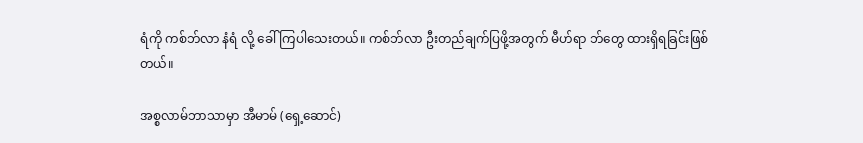ရံကို ကစ်ဘ်လာ နံရံ လို့ ခေါ်ကြပါသေးတယ်။ ကစ်ဘ်လာ ဦးတည်ချက်ပြဖို့အတွက် မီဟ်ရာ ဘ်တွေ ထားရှိရခြင်းဖြစ်တယ်။

အစ္စလာမ်ဘာသာမှာ အီမာမ် (ရှေ့ဆောင်)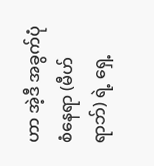ဟာ အဲ့ဒီ အခွက်ပုံစံနေရာ (မီဟ်ရာဘ်) ရဲ့ ရှေ့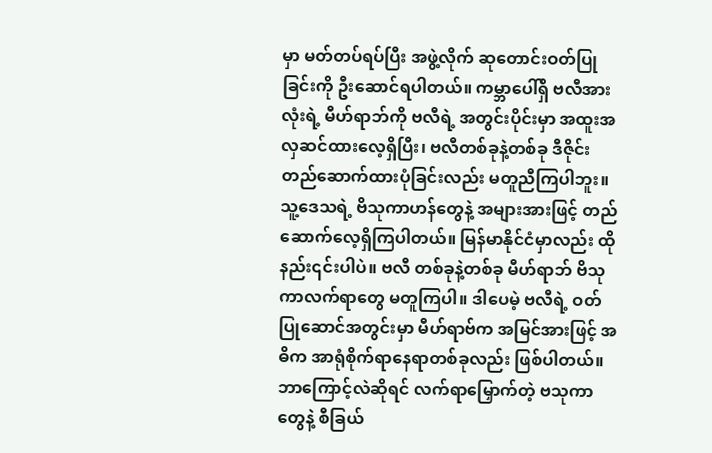မှာ မတ်တပ်ရပ်ပြီး အဖွဲ့လိုက် ဆုတောင်းဝတ်ပြုခြင်းကို ဦးဆောင်ရပါတယ်။ ကမ္ဘာပေါ်ရှိ ဗလီအားလုံးရဲ့ မီဟ်ရာဘ်ကို ဗလီရဲ့ အတွင်းပိုင်းမှာ အထူးအလှဆင်ထားလေ့ရှိပြီး၊ ဗလီတစ်ခုနဲ့တစ်ခု ဒီဇိုင်း တည်ဆောက်ထားပုံခြင်းလည်း မတူညီကြပါဘူး။ သူ့ဒေသရဲ့ ဗိသုကာဟန်တွေနဲ့ အများအားဖြင့် တည်ဆောက်လေ့ရှိကြပါတယ်။ မြန်မာနိုင်ငံမှာလည်း ထိုနည်း၎င်းပါပဲ။ ဗလီ တစ်ခုနဲ့တစ်ခု မီဟ်ရာဘ် ဗိသုကာလက်ရာတွေ မတူကြပါ။ ဒါပေမဲ့ ဗလီရဲ့ ဝတ်ပြုဆောင်အတွင်းမှာ မီဟ်ရာဗ်က အမြင်အားဖြင့် အဓိက အာရုံစိုက်ရာနေရာတစ်ခုလည်း ဖြစ်ပါတယ်။ ဘာကြောင့်လဲဆိုရင် လက်ရာမြှောက်တဲ့ ဗသုကာတွေနဲ့ စီခြယ်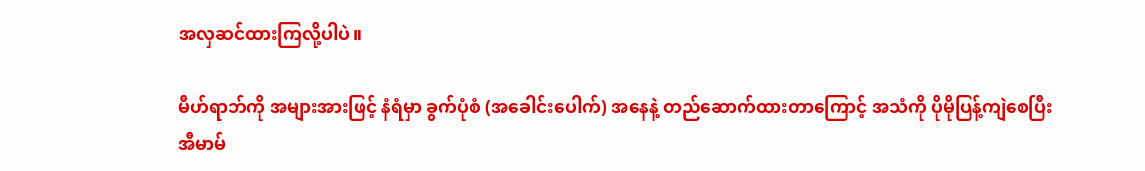အလှဆင်ထားကြလို့ပါပဲ။

မီဟ်ရာဘ်ကို အများအားဖြင့် နံရံမှာ ခွက်ပုံစံ (အခေါင်းပေါက်) အနေနဲ့ တည်ဆောက်ထားတာကြောင့် အသံကို ပိုမိုပြန့်ကျဲစေပြီး အီမာမ်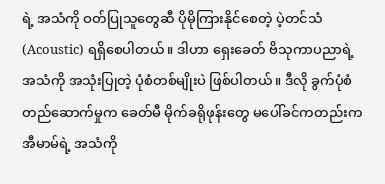ရဲ့ အသံကို ဝတ်ပြုသူတွေဆီ ပိုမိုကြားနိုင်စေတဲ့ ပဲ့တင်သံ (Acoustic) ရရှိစေပါတယ်။ ဒါဟာ ရှေးခေတ် ဗိသုကာပညာရဲ့ အသံကို အသုံးပြုတဲ့ ပုံစံတစ်မျိုးပဲ ဖြစ်ပါတယ်။ ဒီလို ခွက်ပုံစံ တည်ဆောက်မှုက ခေတ်မီ မိုက်ခရိုဖုန်းတွေ မပေါ်ခင်ကတည်းက အီမာမ်ရဲ့ အသံကို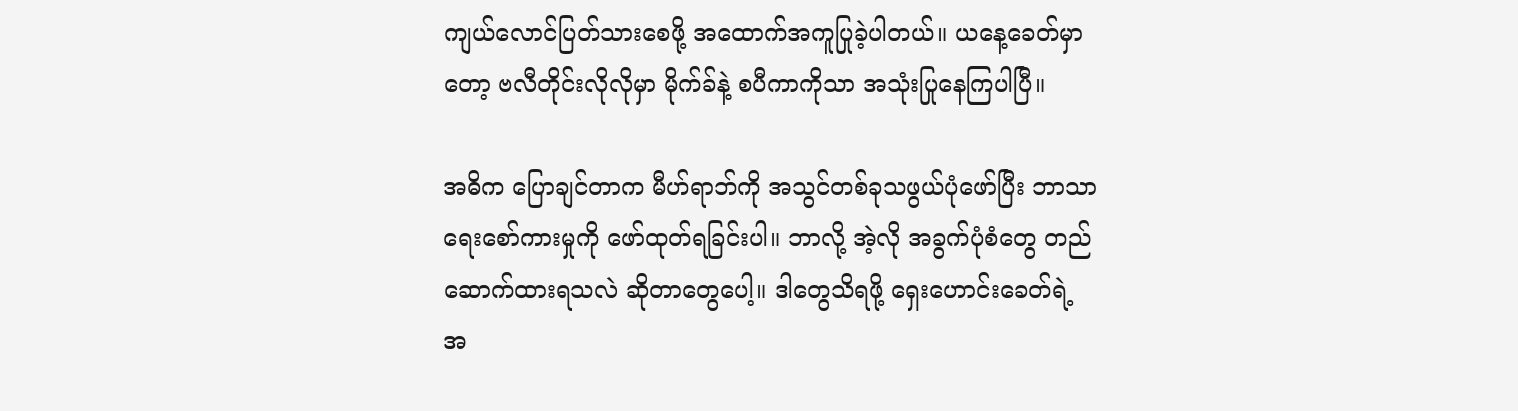ကျယ်လောင်ပြတ်သားစေဖို့ အထောက်အကူပြုခဲ့ပါတယ်။ ယနေ့ခေတ်မှာတော့ ဗလီတိုင်းလိုလိုမှာ မိုက်ခ်နဲ့ စပီကာကိုသာ အသုံးပြုနေကြပါပြီ။

အဓိက ပြောချင်တာက မီဟ်ရာဘ်ကို အသွင်တစ်ခုသဖွယ်ပုံဖော်ပြီး ဘာသာရေးစော်ကားမှုကို ဖော်ထုတ်ရခြင်းပါ။ ဘာလို့ အဲ့လို အခွက်ပုံစံတွေ တည်ဆောက်ထားရသလဲ ဆိုတာတွေပေါ့။ ဒါတွေသိရဖို့ ရှေးဟောင်းခေတ်ရဲ့ အ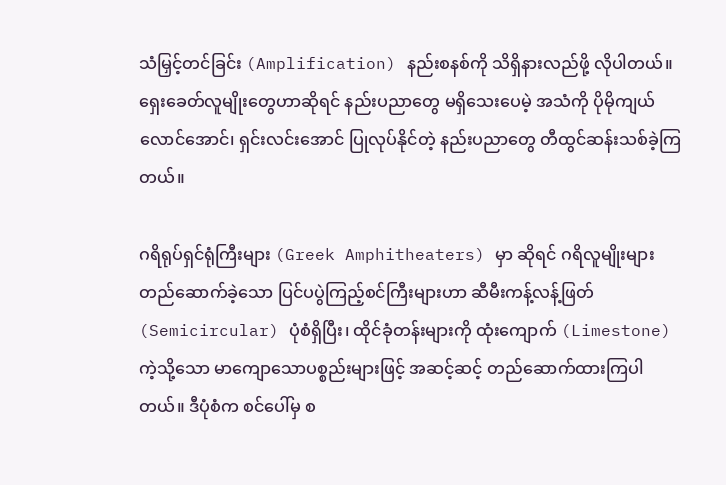သံမြှင့်တင်ခြင်း (Amplification) နည်းစနစ်ကို သိရှိနားလည်ဖို့ လိုပါတယ်။ ရှေးခေတ်လူမျိုးတွေဟာဆိုရင် နည်းပညာတွေ မရှိသေးပေမဲ့ အသံကို ပိုမိုကျယ်လောင်အောင်၊ ရှင်းလင်းအောင် ပြုလုပ်နိုင်တဲ့ နည်းပညာတွေ တီထွင်ဆန်းသစ်ခဲ့ကြတယ်။

ဂရိရုပ်ရှင်ရုံကြီးများ (Greek Amphitheaters) မှာ ဆိုရင် ဂရိလူမျိုးများ တည်ဆောက်ခဲ့သော ပြင်ပပွဲကြည့်စင်ကြီးများဟာ ဆီမီးကန့်လန့်ဖြတ် (Semicircular) ပုံစံရှိပြီး၊ ထိုင်ခုံတန်းများကို ထုံးကျောက် (Limestone) ကဲ့သို့သော မာကျောသောပစ္စည်းများဖြင့် အဆင့်ဆင့် တည်ဆောက်ထားကြပါတယ်။ ဒီပုံစံက စင်ပေါ်မှ စ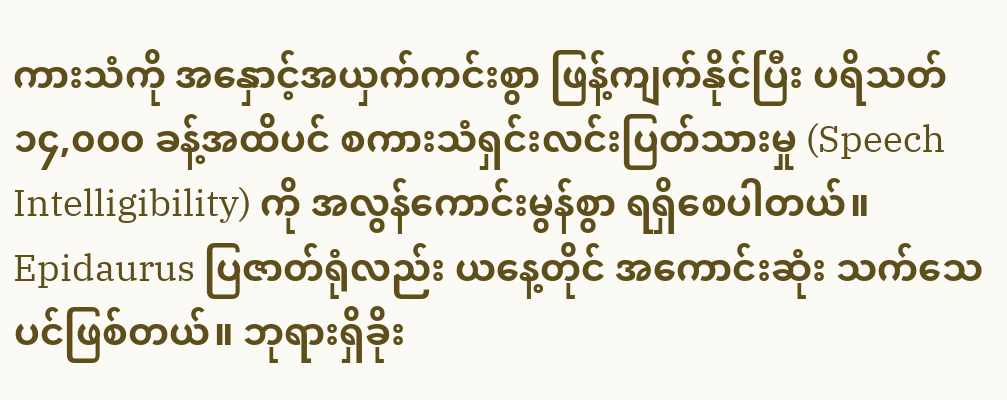ကားသံကို အနှောင့်အယှက်ကင်းစွာ ဖြန့်ကျက်နိုင်ပြီး ပရိသတ် ၁၄,၀၀၀ ခန့်အထိပင် စကားသံရှင်းလင်းပြတ်သားမှု (Speech Intelligibility) ကို အလွန်ကောင်းမွန်စွာ ရရှိစေပါတယ်။ Epidaurus ပြဇာတ်ရုံလည်း ယနေ့တိုင် အကောင်းဆုံး သက်သေပင်ဖြစ်တယ်။ ဘုရားရှိခိုး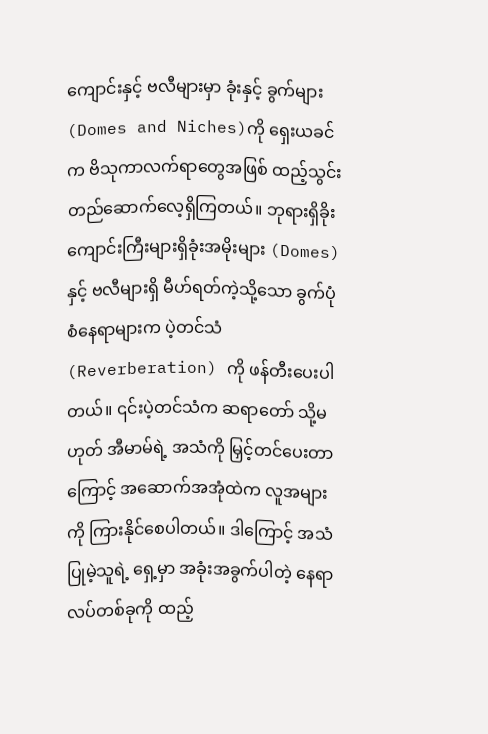ကျောင်းနှင့် ဗလီများမှာ ခုံးနှင့် ခွက်များ (Domes and Niches)ကို ရှေးယခင်က ဗိသုကာလက်ရာတွေအဖြစ် ထည့်သွင်း တည်ဆောက်လေ့ရှိကြတယ်။ ဘုရားရှိခိုးကျောင်းကြီးများရှိခုံးအမိုးများ (Domes)နှင့် ဗလီများရှိ မီဟ်ရတ်ကဲ့သို့သော ခွက်ပုံစံနေရာများက ပဲ့တင်သံ (Reverberation) ကို ဖန်တီးပေးပါတယ်။ ၎င်းပဲ့တင်သံက ဆရာတော် သို့မဟုတ် အီမာမ်ရဲ့ အသံကို မြှင့်တင်ပေးတာကြောင့် အဆောက်အအုံထဲက လူအများကို ကြားနိုင်စေပါတယ်။ ဒါကြောင့် အသံပြုမဲ့သူရဲ့ ရှေ့မှာ အခုံးအခွက်ပါတဲ့ နေရာလပ်တစ်ခုကို ထည့်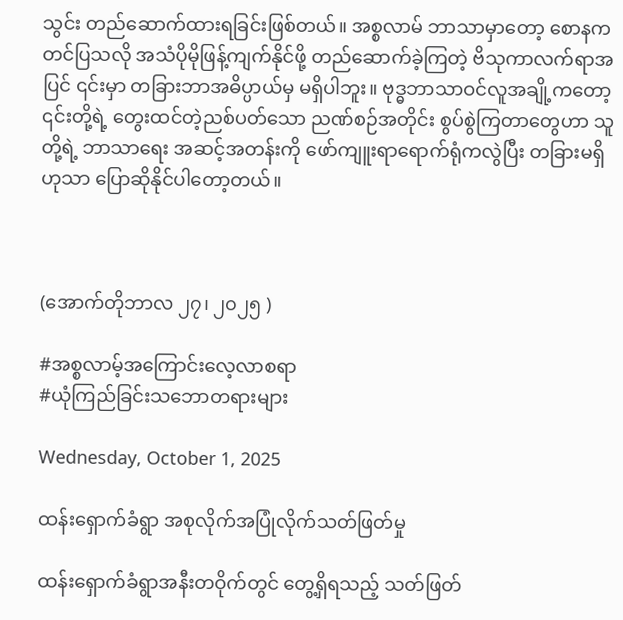သွင်း တည်ဆောက်ထားရခြင်းဖြစ်တယ်။ အစ္စလာမ် ဘာသာမှာတော့ စောနက တင်ပြသလို အသံပိုမိုဖြန့်ကျက်နိုင်ဖို့ တည်ဆောက်ခဲ့ကြတဲ့ ဗိသုကာလက်ရာအပြင် ၎င်းမှာ တခြားဘာအဓိပ္ပာယ်မှ မရှိပါဘူး။ ဗုဒ္ဓဘာသာဝင်လူအချို့ကတော့ ၎င်းတို့ရဲ့ တွေးထင်တဲ့ညစ်ပတ်သော ညဏ်စဉ်အတိုင်း စွပ်စွဲကြတာတွေဟာ သူတို့ရဲ့ ဘာသာရေး အဆင့်အတန်းကို ဖော်ကျူးရာရောက်ရုံကလွဲပြီး တခြားမရှိဟုသာ ပြောဆိုနိုင်ပါတော့တယ်။



(အောက်တိုဘာလ ၂၇၊ ၂၀၂၅ )

#အစ္စလာမ့်အကြောင်းလေ့လာစရာ
#ယုံကြည်ခြင်းသဘောတရားများ

Wednesday, October 1, 2025

ထန်းရှောက်ခံရွာ အစုလိုက်အပြုံလိုက်သတ်ဖြတ်မှု

ထန်းရှောက်ခံရွာအနီးတဝိုက်တွင် တွေ့ရှိရသည့် သတ်ဖြတ်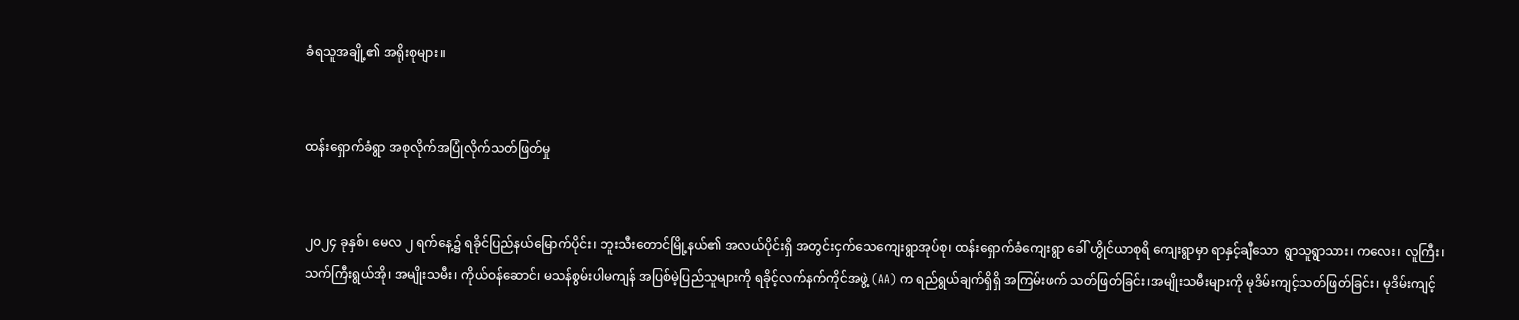ခံရသူအချို့၏ အရိုးစုများ။


ထန်းရှောက်ခံရွာ အစုလိုက်အပြုံလိုက်သတ်ဖြတ်မှု


၂၀၂၄ ခုနှစ်၊ မေလ ၂ ရက်နေ့၌ ရခိုင်ပြည်နယ်မြောက်ပိုင်း၊ ဘူးသီးတောင်မြို့နယ်၏ အလယ်ပိုင်းရှိ အတွင်းငှက်သေကျေးရွာအုပ်စု၊ ထန်းရှောက်ခံကျေးရွာ ခေါ် ဟွိုင်ယာစုရိ ကျေးရွာမှာ ရာနှင့်ချီသော  ရွာသူရွာသား၊ ကလေး၊ လူကြီး၊ သက်ကြီးရွယ်အို၊ အမျိုးသမီး၊ ကိုယ်ဝန်ဆောင်၊ မသန်စွမ်းပါမကျန် အပြစ်မဲ့ပြည်သူများကို ရခိုင့်လက်နက်ကိုင်အဖွဲ့ (AA) က ရည်ရွယ်ချက်ရှိရှိ အကြမ်းဖက် သတ်ဖြတ်ခြင်း၊အမျိုးသမီးများကို မုဒိမ်းကျင့်သတ်ဖြတ်ခြင်း၊ မုဒိမ်းကျင့်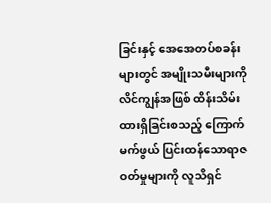ခြင်းနှင့် အေအေတပ်စခန်းများတွင် အမျိုးသမီးများကို လိင်ကျွန်အဖြစ် ထိန်းသိမ်းထားရှိခြင်းစသည့် ကြောက်မက်ဖွယ် ပြင်းထန်သောရာဇဝတ်မှုများကို လူသိရှင်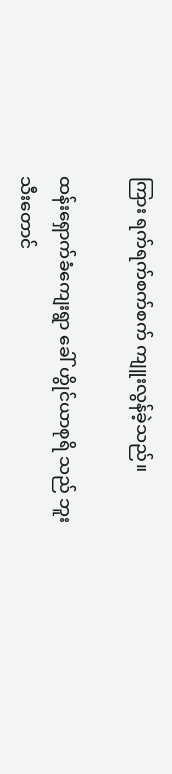ကြား ရက်ရက်စက်စက် ကျူးလွန်ခဲ့သည်။

ထန်းရှောက်ခံကျေးရွာ ခေါ် ဟွိုင်ယာစုရိ သည် ဘူးသီးတောင်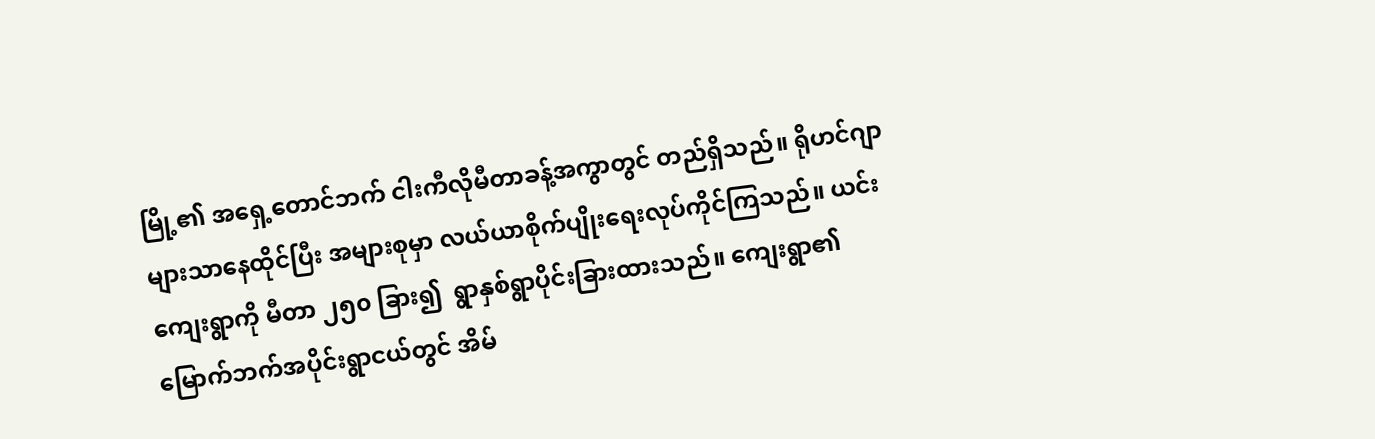မြို့၏ အရှေ့တောင်ဘက် ငါးကီလိုမီတာခန့်အကွာတွင် တည်ရှိသည်။ ရိုဟင်ဂျာများသာနေထိုင်ပြီး အများစုမှာ လယ်ယာစိုက်ပျိုးရေးလုပ်ကိုင်ကြသည်။ ယင်းကျေးရွာကို မီတာ ၂၅၀ ခြား၍  ရွာနှစ်ရွာပိုင်းခြားထားသည်။ ကျေးရွာ၏ မြောက်ဘက်အပိုင်းရွာငယ်တွင် အိမ်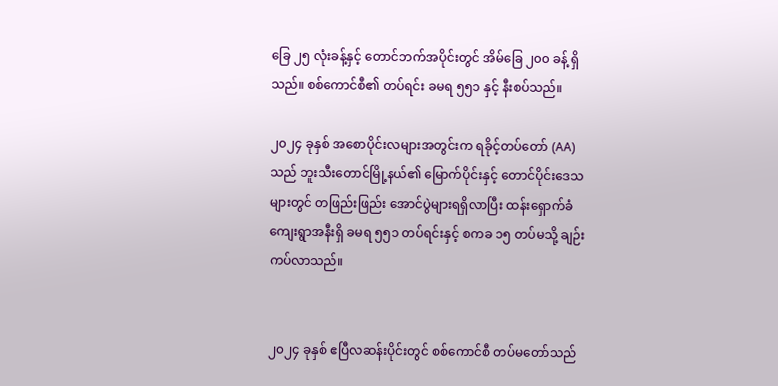ခြေ ၂၅ လုံးခန့်နှင့် တောင်ဘက်အပိုင်းတွင် အိမ်ခြေ ၂၀၀ ခန့် ရှိသည်။ စစ်ကောင်စီ၏ တပ်ရင်း ခမရ ၅၅၁ နှင့် နီးစပ်သည်။

၂၀၂၄ ခုနှစ် အစောပိုင်းလများအတွင်းက ရခိုင့်တပ်တော် (AA) သည် ဘူးသီးတောင်မြို့နယ်၏ မြောက်ပိုင်းနှင့် တောင်ပိုင်းဒေသများတွင် တဖြည်းဖြည်း အောင်ပွဲများရရှိလာပြီး ထန်းရှောက်ခံကျေးရွာအနီးရှိ ခမရ ၅၅၁ တပ်ရင်းနှင့် စကခ ၁၅ တပ်မသို့ ချဉ်းကပ်လာသည်။


၂၀၂၄ ခုနှစ် ဧပြီလဆန်းပိုင်းတွင် စစ်ကောင်စီ တပ်မတော်သည်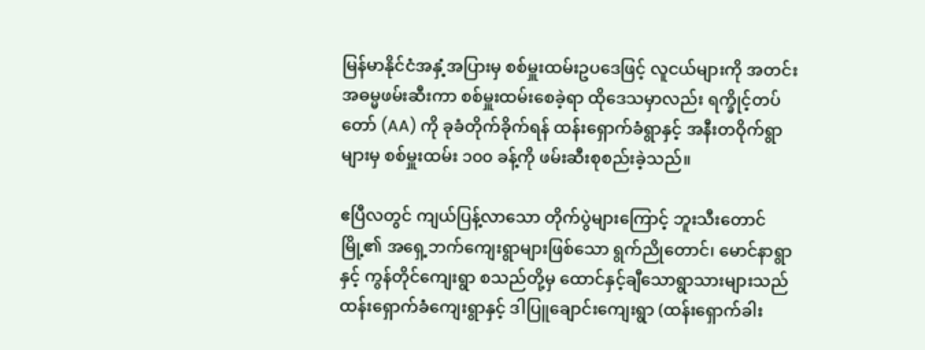မြန်မာနိုင်ငံအနှံ့အပြားမှ စစ်မှူးထမ်းဥပဒေဖြင့် လူငယ်များကို အတင်းအဓမ္မဖမ်းဆီးကာ စစ်မှူးထမ်းစေခဲ့ရာ ထိုဒေသမှာလည်း ရက္ခိုင့်တပ်တော် (AA) ကို ခုခံတိုက်ခိုက်ရန် ထန်းရှောက်ခံရွာနှင့် အနီးတဝိုက်ရွာများမှ စစ်မှူးထမ်း ၁၀၀ ခန့်ကို ဖမ်းဆီးစုစည်းခဲ့သည်။

ဧပြီလတွင် ကျယ်ပြန့်လာသော တိုက်ပွဲများကြောင့် ဘူးသီးတောင်မြို့၏ အရှေ့ဘက်ကျေးရွာများဖြစ်သော ရွက်ညိုတောင်၊ မောင်နာရွာနှင့် ကွန်တိုင်ကျေးရွာ စသည်တို့မှ ထောင်နှင့်ချီသောရွာသားများသည် ထန်းရှောက်ခံကျေးရွာနှင့် ဒါပြူချောင်းကျေးရွာ (ထန်းရှောက်ခါး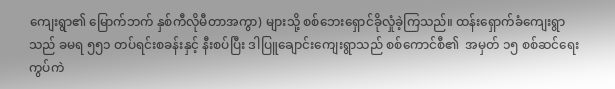ကျေးရွာ၏ မြောက်ဘက် နှစ်ကီလိုမီတာအကွာ) များသို့ စစ်ဘေးရှောင်ခိုလှုံခဲ့ကြသည်။ ထန်းရှောက်ခံကျေးရွာသည် ခမရ ၅၅၁ တပ်ရင်းစခန်းနှင့် နီးစပ်ပြီး ဒါပြူချောင်းကျေးရွာသည် စစ်ကောင်စီ၏  အမှတ် ၁၅ စစ်ဆင်ရေးကွပ်ကဲ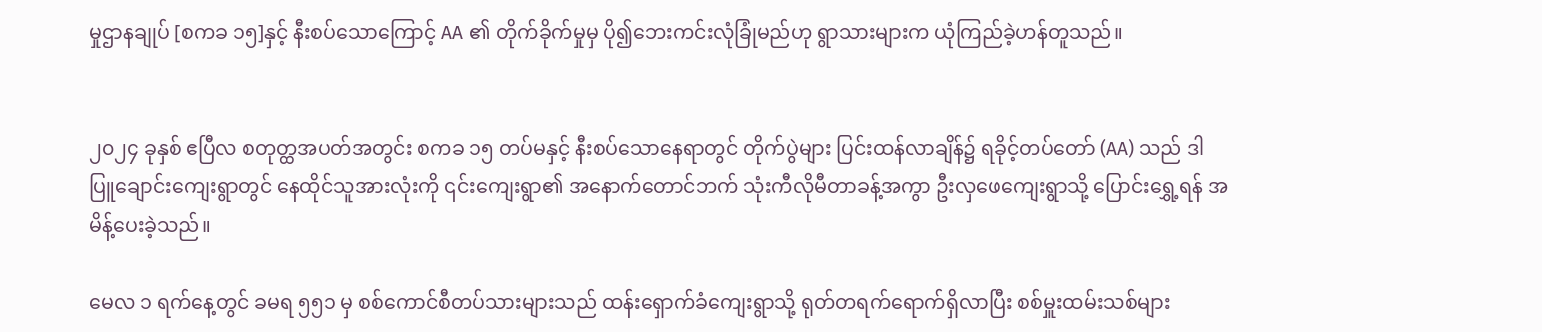မှုဌာနချုပ် [စကခ ၁၅]နှင့် နီးစပ်သောကြောင့် AA ၏ တိုက်ခိုက်မှုမှ ပို၍ဘေးကင်းလုံခြုံမည်ဟု ရွာသားများက ယုံကြည်ခဲ့ဟန်တူသည်။


၂၀၂၄ ခုနှစ် ဧပြီလ စတုတ္ထအပတ်အတွင်း စကခ ၁၅ တပ်မနှင့် နီးစပ်သောနေရာတွင် တိုက်ပွဲများ ပြင်းထန်လာချိန်၌ ရခိုင့်တပ်တော် (AA) သည် ဒါပြူချောင်းကျေးရွာတွင် နေထိုင်သူအားလုံးကို ၎င်းကျေးရွာ၏ အနောက်တောင်ဘက် သုံးကီလိုမီတာခန့်အကွာ ဦးလှဖေကျေးရွာသို့ ပြောင်းရွှေ့ရန် အမိန့်ပေးခဲ့သည်။

မေလ ၁ ရက်နေ့တွင် ခမရ ၅၅၁ မှ စစ်ကောင်စီတပ်သားများသည် ထန်းရှောက်ခံကျေးရွာသို့ ရုတ်တရက်ရောက်ရှိလာပြီး စစ်မှူးထမ်းသစ်များ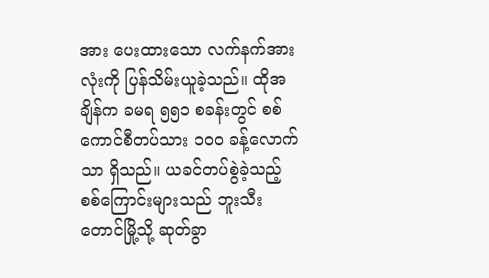အား ပေးထားသော လက်နက်အားလုံးကို ပြန်သိမ်းယူခဲ့သည်။ ထိုအချိန်က ခမရ ၅၅၁ စခန်းတွင် စစ်ကောင်စီတပ်သား ၁၀၀ ခန့်လောက်သာ ရှိသည်။ ယခင်တပ်စွဲခဲ့သည့် စစ်ကြောင်းများသည် ဘူးသီးတောင်မြို့သို့ ဆုတ်ခွာ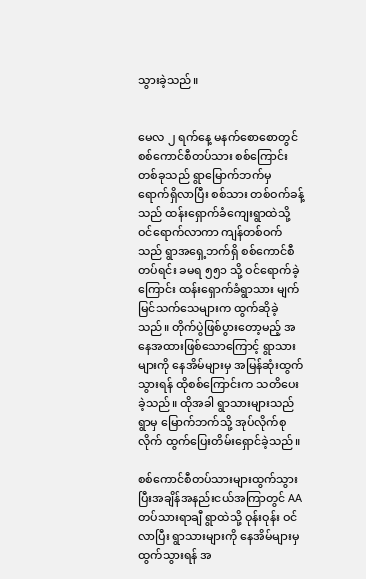သွားခဲ့သည်။


မေလ ၂ ရက်နေ့ မနက်စောစောတွင် စစ်ကောင်စီတပ်သား စစ်ကြောင်းတစ်ခုသည် ရွာမြောက်ဘက်မှ ရောက်ရှိလာပြီး စစ်သား တစ်ဝက်ခန့်သည် ထန်းရှောက်ခံကျေးရွာထဲသို့ ဝင်ရောက်လာကာ ကျန်တစ်ဝက်သည် ရွာအရှေ့ဘက်ရှိ စစ်ကောင်စီ တပ်ရင်း ခမရ ၅၅၁ သို့ ဝင်ရောက်ခဲ့ကြောင်း ထန်းရှောက်ခံရွာသား မျက်မြင်သက်သေများက ထွက်ဆိုခဲ့သည်။ တိုက်ပွဲဖြစ်ပွားတော့မည့် အနေအထားဖြစ်သောကြောင့် ရွာသားများကို နေအိမ်များမှ အမြန်ဆုံးထွက်သွားရန် ထိုစစ်ကြောင်းက သတိပေးခဲ့သည်။ ထိုအခါ ရွာသားများသည် ရွာမှ မြောက်ဘက်သို့ အုပ်လိုက်စုလိုက် ထွက်ပြေးတိမ်းရှောင်ခဲ့သည်။

စစ်ကောင်စီတပ်သားများထွက်သွားပြီးအချိန်အနည်းငယ်အကြာတွင် AA တပ်သားရာချီ ရွာထဲသို့ ဝုန်းဝုန်း ဝင်လာပြီး ရွာသားများကို နေအိမ်များမှ ထွက်သွားရန် အ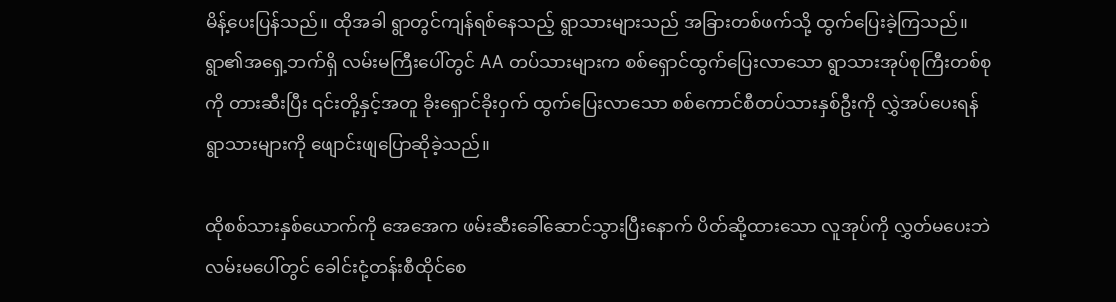မိန့်ပေးပြန်သည်။ ထိုအခါ ရွာတွင်ကျန်ရစ်နေသည့် ရွာသားများသည် အခြားတစ်ဖက်သို့ ထွက်ပြေးခဲ့ကြသည်။ ရွာ၏အရှေ့ဘက်ရှိ လမ်းမကြီးပေါ်တွင် AA တပ်သားများက စစ်ရှောင်ထွက်ပြေးလာသော ရွာသားအုပ်စုကြီးတစ်စုကို တားဆီးပြီး ၎င်းတို့နှင့်အတူ ခိုးရှောင်ခိုးဝှက် ထွက်ပြေးလာသော စစ်ကောင်စီတပ်သားနှစ်ဦးကို လွှဲအပ်ပေးရန် ရွာသားများကို ဖျောင်းဖျပြောဆိုခဲ့သည်။

ထိုစစ်သားနှစ်ယောက်ကို အေအေက ဖမ်းဆီးခေါ်ဆောင်သွားပြီးနောက် ပိတ်ဆို့ထားသော လူအုပ်ကို လွှတ်မပေးဘဲ လမ်းမပေါ်တွင် ခေါင်းငုံ့တန်းစီထိုင်စေ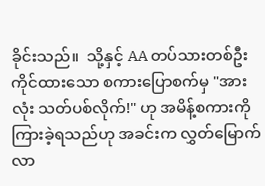ခိုင်းသည်။  သို့နှင့် AA တပ်သားတစ်ဦး ကိုင်ထားသော စကားပြောစက်မှ "အားလုံး သတ်ပစ်လိုက်!" ဟု အမိန့်စကားကို ကြားခဲ့ရသည်ဟု အခင်းက လွှတ်မြောက်လာ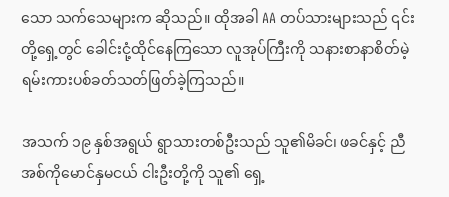သော သက်သေများက ဆိုသည်။ ထိုအခါ AA တပ်သားများသည် ၎င်းတို့ရှေ့တွင် ခေါင်းငုံ့ထိုင်နေကြသော လူအုပ်ကြီးကို သနားစာနာစိတ်မဲ့ ရမ်းကားပစ်ခတ်သတ်ဖြတ်ခဲ့ကြသည်။

အသက် ၁၉ နှစ်အရွယ် ရွာသားတစ်ဦးသည် သူ၏မိခင်၊ ဖခင်နှင့် ညီအစ်ကိုမောင်နှမငယ် ငါးဦးတို့ကို သူ၏ ရှေ့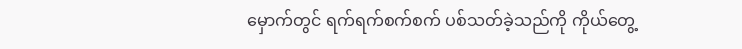မှောက်တွင် ရက်ရက်စက်စက် ပစ်သတ်ခဲ့သည်ကို ကိုယ်တွေ့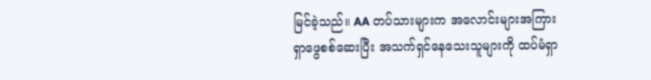မြင်ခဲ့သည်။ AA တပ်သားများက အလောင်းများအကြား ရှာဖွေစစ်ဆေးပြီး အသက်ရှင်နေသေးသူများကို ထပ်မံရှာ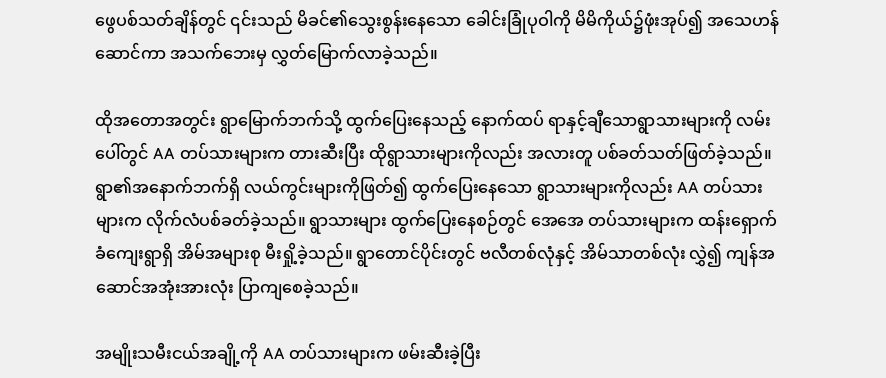ဖွေပစ်သတ်ချိန်တွင် ၎င်းသည် မိခင်၏သွေးစွန်းနေသော ခေါင်းခြုံပုဝါကို မိမိကိုယ်၌ဖုံးအုပ်၍ အသေဟန်ဆောင်ကာ အသက်ဘေးမှ လွှတ်မြောက်လာခဲ့သည်။

ထိုအတောအတွင်း ရွာမြောက်ဘက်သို့ ထွက်ပြေးနေသည့် နောက်ထပ် ရာနှင့်ချီသောရွာသားများကို လမ်းပေါ်တွင် AA တပ်သားများက တားဆီးပြီး ထိုရွာသားများကိုလည်း အလားတူ ပစ်ခတ်သတ်ဖြတ်ခဲ့သည်။ ရွာ၏အနောက်ဘက်ရှိ လယ်ကွင်းများကိုဖြတ်၍ ထွက်ပြေးနေသော ရွာသားများကိုလည်း AA တပ်သားများက လိုက်လံပစ်ခတ်ခဲ့သည်။ ရွာသားများ ထွက်ပြေးနေစဉ်တွင် အေအေ တပ်သားများက ထန်းရှောက်ခံကျေးရွာရှိ အိမ်အများစု မီးရှို့ခဲ့သည်။ ရွာတောင်ပိုင်းတွင် ဗလီတစ်လုံနှင့် အိမ်သာတစ်လုံး လွှဲ၍ ကျန်အဆောင်အအုံးအားလုံး ပြာကျစေခဲ့သည်။

အမျိုးသမီးငယ်အချို့ကို AA တပ်သားများက ဖမ်းဆီးခဲ့ပြီး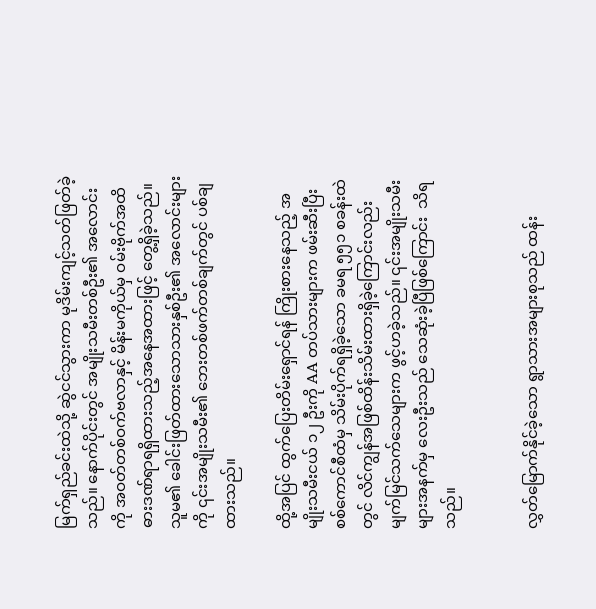မြက်ရှည်ခင်းထဲသို့ ဆွဲငင်သွားကာ မုဒိမ်းကျင့်သတ်ဖြတ်ခဲ့သည်။ နောက်ပိုင်းတွင် အမျိုးသမီးတစ်ဦး၏ အလောင်းကို အဝတ်တစ်ဝက်ဗလာနှင့် မိန်းမကိုယ်မှ ဝမ်းဗိုက်အထိ ဓားဒဏ်ရာရရှိထားသည့်အနေအထားဖြင့် တွေ့ရှိခဲ့သည်။ သူမ၏ ခေါင်းဖြတ်ထားသောသားနှစ်ဦး၏ အလောင်းများကို ၎င်းအမျိုးသမီး၏ ဘေးတစ်ဖက်တစ်ချက်တွင် ပစ်ချထားသည်။

ထို့အပြင် ထွက်ပြေးတိမ်းရှောင်ရန် ကြိုးစားနေသည့် အမျိုးသမီးငယ် ၁၂ ဦးကို AA တပ်သားများက ဖမ်းဆီးပြီး စစ်ကောင်စီထံမှ သိမ်းပိုက်ရရှိခဲ့သော ခမရ ၅၅၁ စခန်းထဲတွင် လိင်ကျွန်အဖြစ်ထိန်းသိမ်းထားရှိခဲ့ကြောင်းလည်း မျက်မြင်သက်သေများက ဖွင့်ဟခဲ့သည်။ ၎င်းအမျိုးသမီးများအနက်မှ လေးဦးသည် သေဆုံးခဲ့ပြီဖြစ်ကြောင်း  သိရသည်။


လွှတ်မြောက်နိုင်ခဲ့သော ရွာသားအများစုသည် ထန်း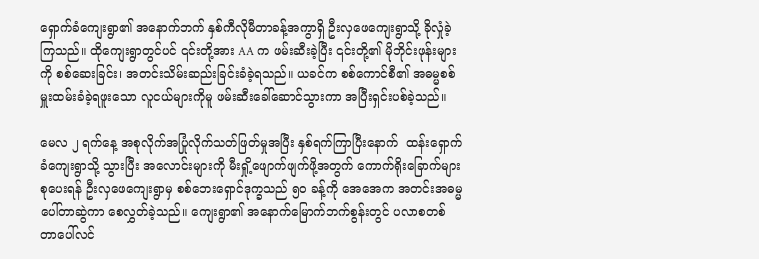ရှောက်ခံကျေးရွာ၏ အနောက်ဘက် နှစ်ကီလိုမီတာခန့်အကွာရှိ ဦးလှဖေကျေးရွာသို့ ခိုလှုံခဲ့ကြသည်။ ထိုကျေးရွာတွင်ပင် ၎င်းတို့အား AA က ဖမ်းဆီးခဲ့ပြီး ၎င်းတို့၏ မိုဘိုင်းဖုန်းများကို စစ်ဆေးခြင်း၊ အတင်းသိမ်းဆည်းခြင်းခံခဲ့ရသည်။ ယခင်က စစ်ကောင်စီ၏ အဓမ္မစစ်မှူးထမ်းခံခဲ့ရဖူးသော လူငယ်များကိုမူ ဖမ်းဆီးခေါ်ဆောင်သွားကာ အပြီးရှင်းပစ်ခဲ့သည်။

မေလ ၂ ရက်နေ့ အစုလိုက်အပြုံလိုက်သတ်ဖြတ်မှုအပြီး နှစ်ရက်ကြာပြီးနောက်  ထန်းရှောက်ခံကျေးရွာသို့ သွားပြီး အလောင်းများကို မီးရှို့ဖျောက်ဖျက်ဖို့အတွက် ကောက်ရိုးခြောက်များ စုပေးရန် ဦးလှဖေကျေးရွာမှ စစ်ဘေးရှောင်ဒုက္ခသည် ၅၀ ခန့်ကို အေအေက အတင်းအဓမ္မ ပေါ်တာဆွဲကာ စေလွှတ်ခဲ့သည်။ ကျေးရွာ၏ အနောက်မြောက်ဘက်စွန်းတွင် ပလာစတစ် တာပေါ်လင်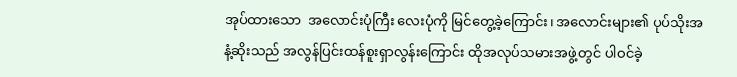အုပ်ထားသော  အလောင်းပုံကြီး လေးပုံကို မြင်တွေ့ခဲ့ကြောင်း၊ အလောင်းများ၏ ပုပ်သိုးအနံ့ဆိုးသည် အလွန်ပြင်းထန်စူးရှာလွန်းကြောင်း ထိုအလုပ်သမားအဖွဲ့တွင် ပါဝင်ခဲ့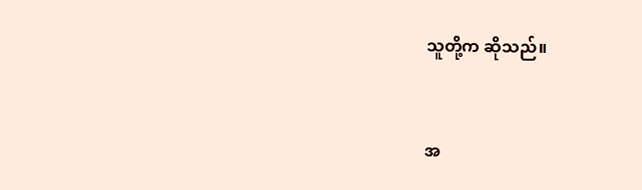သူတို့က ဆိုသည်။


အ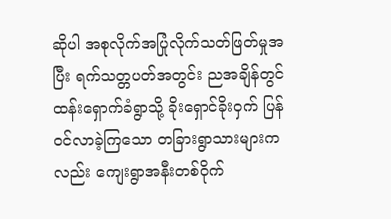ဆိုပါ အစုလိုက်အပြုံလိုက်သတ်ဖြတ်မှုအပြီး ရက်သတ္တပတ်အတွင်း ညအချိန်တွင် ထန်းရှောက်ခံရွာသို့ ခိုးရှောင်ခိုးဝှက် ပြန်ဝင်လာခဲ့ကြသော တခြားရွာသားများကလည်း ကျေးရွာအနီးတစ်ဝိုက်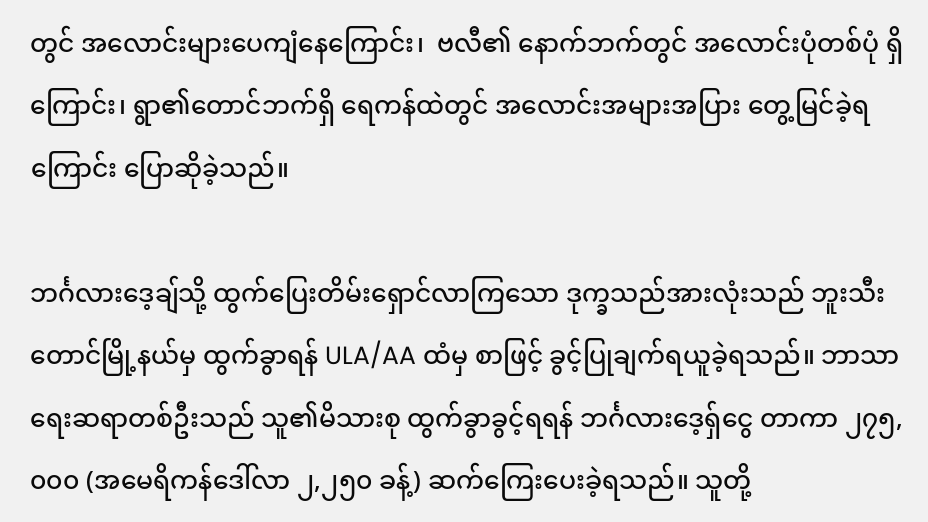တွင် အလောင်းများပေကျံနေကြောင်း၊  ဗလီ၏ နောက်ဘက်တွင် အလောင်းပုံတစ်ပုံ ရှိကြောင်း၊ ရွာ၏တောင်ဘက်ရှိ ရေကန်ထဲတွင် အလောင်းအများအပြား တွေ့မြင်ခဲ့ရကြောင်း ပြောဆိုခဲ့သည်။

ဘင်္ဂလားဒေ့ချ်သို့ ထွက်ပြေးတိမ်းရှောင်လာကြသော ဒုက္ခသည်အားလုံးသည် ဘူးသီးတောင်မြို့နယ်မှ ထွက်ခွာရန် ULA/AA ထံမှ စာဖြင့် ခွင့်ပြုချက်ရယူခဲ့ရသည်။ ဘာသာရေးဆရာတစ်ဦးသည် သူ၏မိသားစု ထွက်ခွာခွင့်ရရန် ဘင်္ဂလားဒေ့ရ်ှငွေ တာကာ ၂၇၅,၀၀၀ (အမေရိကန်ဒေါ်လာ ၂,၂၅၀ ခန့်) ဆက်ကြေးပေးခဲ့ရသည်။ သူတို့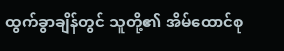ထွက်ခွာချိန်တွင် သူတို့၏ အိမ်ထောင်စု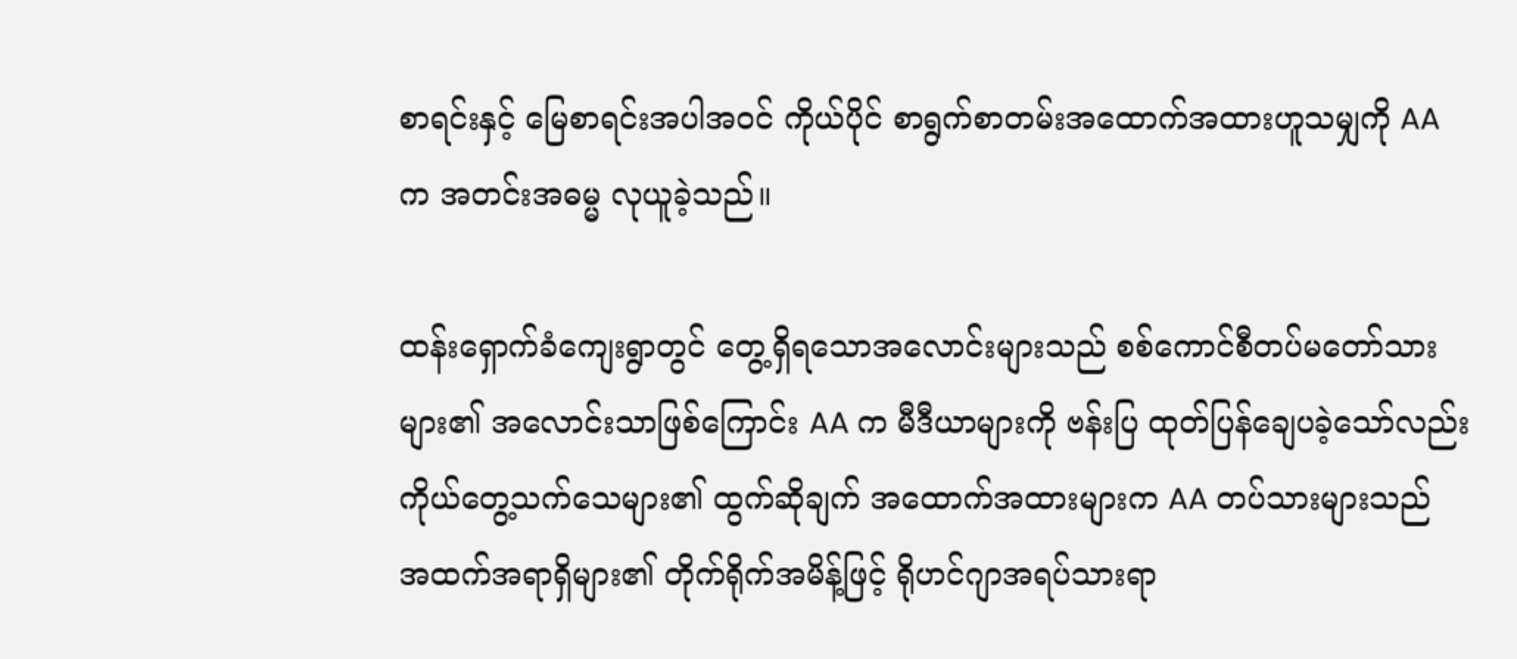စာရင်းနှင့် မြေစာရင်းအပါအဝင် ကိုယ်ပိုင် စာရွက်စာတမ်းအထောက်အထားဟူသမျှကို AA က အတင်းအဓမ္မ လုယူခဲ့သည်။

ထန်းရှောက်ခံကျေးရွာတွင် တွေ့ရှိရသောအလောင်းများသည် စစ်ကောင်စီတပ်မတော်သားများ၏ အလောင်းသာဖြစ်ကြောင်း AA က မီဒီယာများကို ဗန်းပြ ထုတ်ပြန်ချေပခဲ့သော်လည်း ကိုယ်တွေ့သက်သေများ၏ ထွက်ဆိုချက် အထောက်အထားများက AA တပ်သားများသည် အထက်အရာရှိများ၏ တိုက်ရိုက်အမိန့်ဖြင့် ရိုဟင်ဂျာအရပ်သားရာ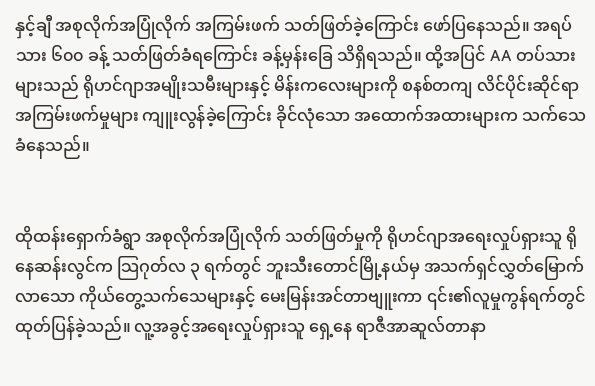နှင့်ချီ အစုလိုက်အပြုံလိုက် အကြမ်းဖက် သတ်ဖြတ်ခဲ့ကြောင်း ဖော်ပြနေသည်။ အရပ်သား ၆၀၀ ခန့် သတ်ဖြတ်ခံရကြောင်း ခန့်မှန်းခြေ သိရှိရသည်။ ထို့အပြင် AA တပ်သားများသည် ရိုဟင်ဂျာအမျိုးသမီးများနှင့် မိန်းကလေးများကို စနစ်တကျ လိင်ပိုင်းဆိုင်ရာအကြမ်းဖက်မှုများ ကျူးလွန်ခဲ့ကြောင်း ခိုင်လုံသော အထောက်အထားများက သက်သေခံနေသည်။


ထိုထန်းရှောက်ခံရွာ အစုလိုက်အပြုံလိုက် သတ်ဖြတ်မှုကို ရိုဟင်ဂျာအရေးလှုပ်ရှားသူ ရိုနေဆန်းလွင်က သြဂုတ်လ ၃ ရက်တွင် ဘူးသီးတောင်မြို့နယ်မှ အသက်ရှင်လွှတ်မြောက်လာသော ကိုယ်တွေ့သက်သေများနှင့် မေးမြန်းအင်တာဗျူးကာ ၎င်း၏လူမှုကွန်ရက်တွင် ထုတ်ပြန်ခဲ့သည်။ လူ့အခွင့်အရေးလှုပ်ရှားသူ ရှေ့နေ ရာဇီအာဆူလ်တာနာ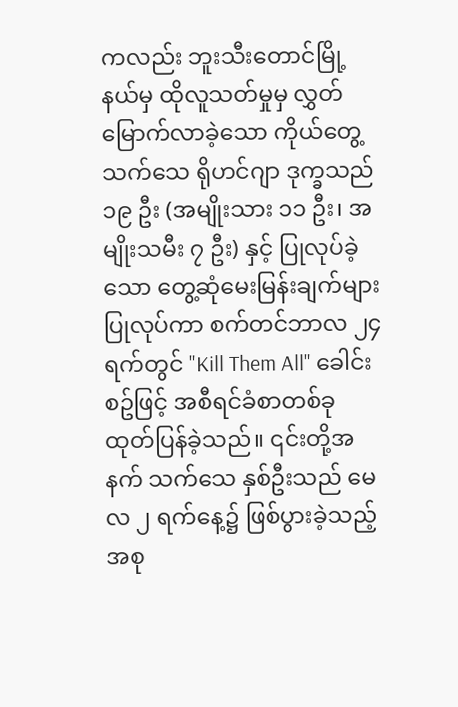ကလည်း ဘူးသီးတောင်မြို့နယ်မှ ထိုလူသတ်မှုမှ လွှတ်မြောက်လာခဲ့သော ကိုယ်တွေ့သက်သေ ရိုဟင်ဂျာ ဒုက္ခသည် ၁၉ ဦး (အမျိုးသား ၁၁ ဦး၊ အမျိုးသမီး ၇ ဦး) နှင့် ပြုလုပ်ခဲ့သော တွေ့ဆုံမေးမြန်းချက်များ ပြုလုပ်ကာ စက်တင်ဘာလ ၂၄ ရက်တွင် "Kill Them All" ခေါင်းစဥ်ဖြင့် အစီရင်ခံစာတစ်ခု ထုတ်ပြန်ခဲ့သည်။ ၎င်းတို့အနက် သက်သေ နှစ်ဦးသည် မေလ ၂ ရက်နေ့၌ ဖြစ်ပွားခဲ့သည့် အစု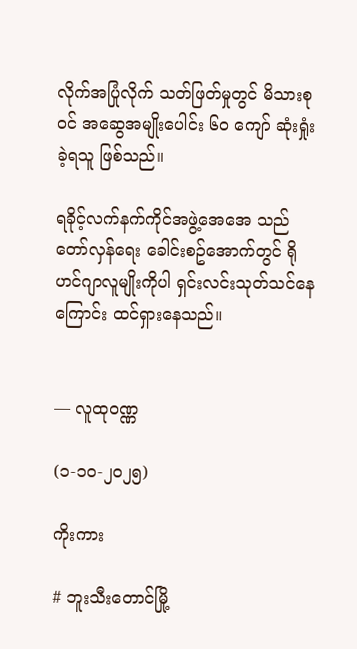လိုက်အပြုံလိုက် သတ်ဖြတ်မှုတွင် မိသားစုဝင် အဆွေအမျိုးပေါင်း ၆၀ ကျော် ဆုံးရှုံးခဲ့ရသူ ဖြစ်သည်။

ရခိုင့်လက်နက်ကိုင်အဖွဲ့အေအေ သည် တော်လှန်ရေး ခေါင်းစဥ်အောက်တွင် ရိုဟင်ဂျာလူမျိုးကိုပါ ရှင်းလင်းသုတ်သင်နေကြောင်း ထင်ရှားနေသည်။


— လူထုဝဏ္ဏ

(၁-၁၀-၂၀၂၅)

ကိုးကား

# ဘူးသီးတောင်မြို့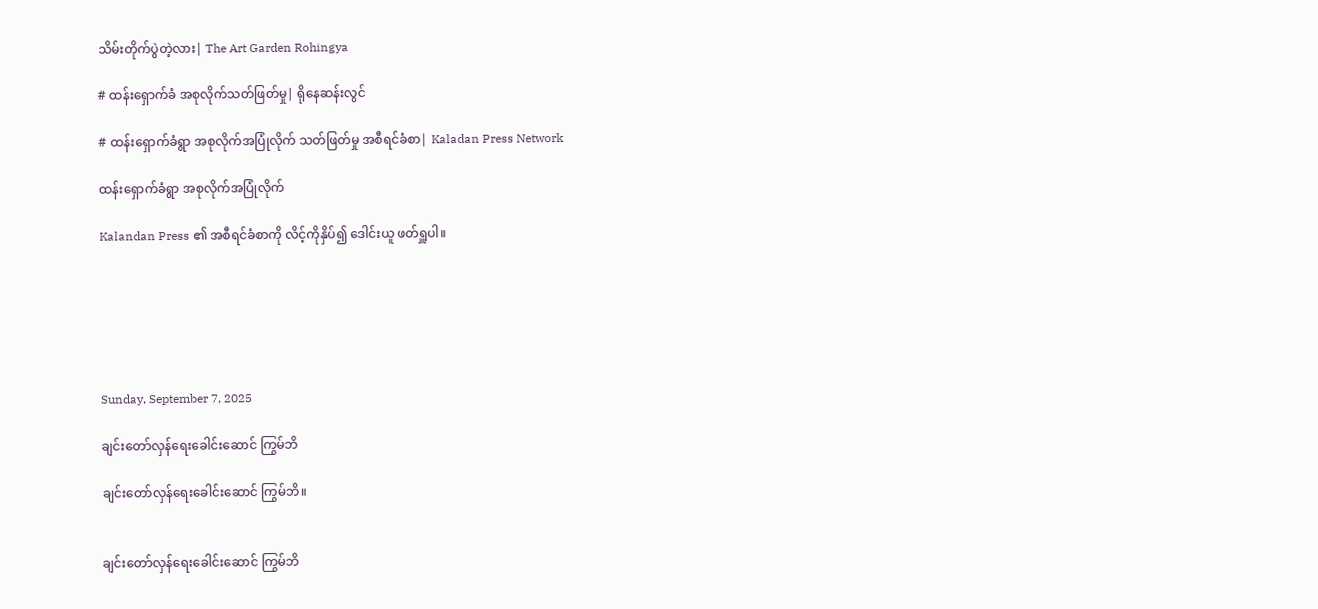သိမ်းတိုက်ပွဲတဲ့လား| The Art Garden Rohingya

# ထန်းရှောက်ခံ အစုလိုက်သတ်ဖြတ်မှု| ရိုနေဆန်းလွင်

# ထန်းရှောက်ခံရွာ အစုလိုက်အပြုံလိုက် သတ်ဖြတ်မှု အစီရင်ခံစာ| Kaladan Press Network

ထန်းရှောက်ခံရွာ အစုလိုက်အပြုံလိုက်

Kalandan Press ၏ အစီရင်ခံစာကို လိင့်ကိုနှိပ်၍ ဒေါင်းယူ ဖတ်ရှူပါ။






Sunday, September 7, 2025

ချင်းတော်လှန်ရေးခေါင်းဆောင် ကြွမ်ဘိ

ချင်းတော်လှန်ရေးခေါင်းဆောင် ကြွမ်ဘိ။


ချင်းတော်လှန်ရေးခေါင်းဆောင် ကြွမ်ဘိ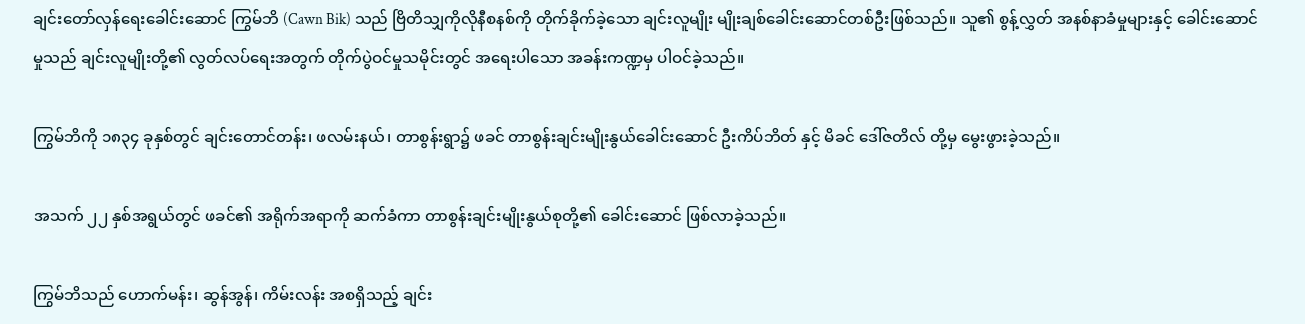ချင်းတော်လှန်ရေးခေါင်းဆောင် ကြွမ်ဘိ (Cawn Bik) သည် ဗြိတိသျှကိုလိုနီစနစ်ကို တိုက်ခိုက်ခဲ့သော ချင်းလူမျိုး မျိုးချစ်ခေါင်းဆောင်တစ်ဦးဖြစ်သည်။ သူ၏ စွန့်လွှတ် အနစ်နာခံမှုများနှင့် ခေါင်းဆောင်မှုသည် ချင်းလူမျိုးတို့၏ လွတ်လပ်ရေးအတွက် တိုက်ပွဲဝင်မှုသမိုင်းတွင် အရေးပါသော အခန်းကဏ္ဍမှ ပါဝင်ခဲ့သည်။

ကြွမ်ဘိကို ၁၈၃၄ ခုနှစ်တွင် ချင်းတောင်တန်း၊ ဖလမ်းနယ်၊ တာစွန်းရွာ၌ ဖခင် တာစွန်းချင်းမျိုးနွယ်ခေါင်းဆောင် ဦးကိပ်ဘိတ် နှင့် မိခင် ဒေါ်ဇတိလ် တို့မှ မွေးဖွားခဲ့သည်။

အသက် ၂၂ နှစ်အရွယ်တွင် ဖခင်၏ အရိုက်အရာကို ဆက်ခံကာ တာစွန်းချင်းမျိုးနွယ်စုတို့၏ ခေါင်းဆောင် ဖြစ်လာခဲ့သည်။

ကြွမ်ဘိသည် ဟောက်မန်း၊ ဆွန်အွန်၊ ကိမ်းလန်း အစရှိသည့် ချင်း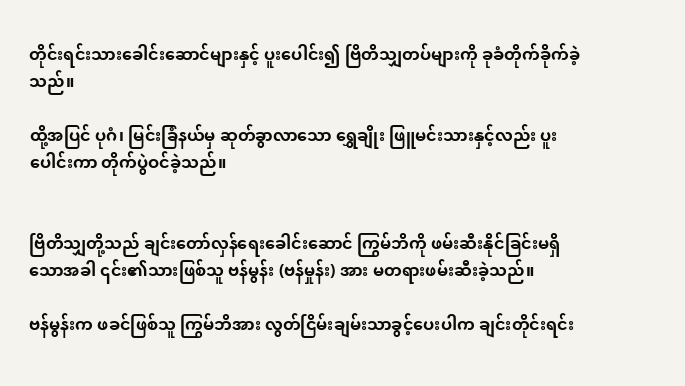တိုင်းရင်းသားခေါင်းဆောင်များနှင့် ပူးပေါင်း၍ ဗြိတိသျှတပ်များကို ခုခံတိုက်ခိုက်ခဲ့သည်။

ထို့အပြင် ပုဂံ၊ မြင်းခြံနယ်မှ ဆုတ်ခွာလာသော ရွှေချိုး ဖြူမင်းသားနှင့်လည်း ပူးပေါင်းကာ တိုက်ပွဲဝင်ခဲ့သည်။


ဗြိတိသျှတို့သည် ချင်းတော်လှန်ရေးခေါင်းဆောင် ကြွမ်ဘိကို ဖမ်းဆီးနိုင်ခြင်းမရှိသောအခါ ၎င်း၏သားဖြစ်သူ ဗန်မွန်း (ဗန်မှုန်း) အား မတရားဖမ်းဆီးခဲ့သည်။

ဗန်မွန်းက ဖခင်ဖြစ်သူ ကြွမ်ဘိအား လွတ်ငြိမ်းချမ်းသာခွင့်ပေးပါက ချင်းတိုင်းရင်း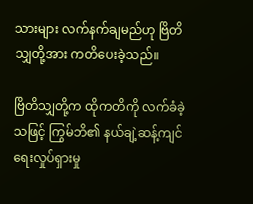သားများ လက်နက်ချမည်ဟု ဗြိတိသျှတို့အား ကတိပေးခဲ့သည်။

ဗြိတိသျှတို့က ထိုကတိကို လက်ခံခဲ့သဖြင့် ကြွမ်ဘိ၏ နယ်ချဲ့ဆန့်ကျင်ရေးလှုပ်ရှားမှု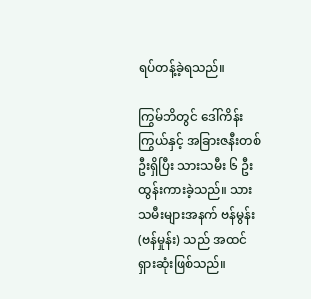ရပ်တန့်ခဲ့ရသည်။

ကြွမ်ဘိတွင် ဒေါ်ကိန်းကြွယ်နှင့် အခြားဇနီးတစ်ဦးရှိပြီး သားသမီး ၆ ဦး ထွန်းကားခဲ့သည်။ သားသမီးများအနက် ဗန်မွန်း (ဗန်မှုန်း) သည် အထင်ရှားဆုံးဖြစ်သည်။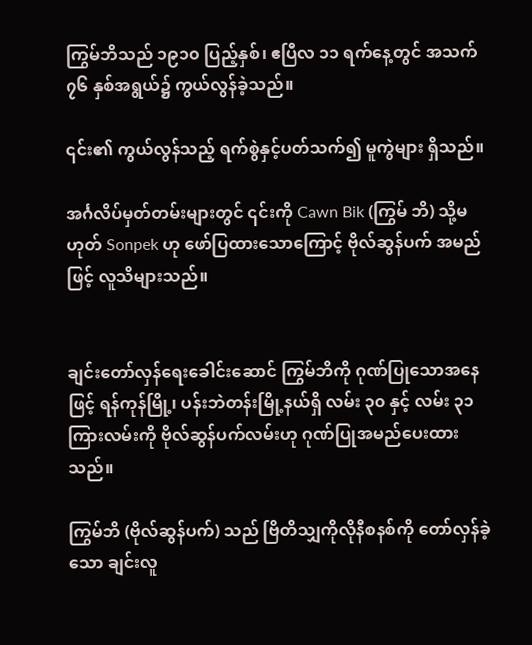ကြွမ်ဘိသည် ၁၉၁၀ ပြည့်နှစ်၊ ဧပြီလ ၁၁ ရက်နေ့တွင် အသက် ၇၆ နှစ်အရွယ်၌ ကွယ်လွန်ခဲ့သည်။

၎င်း၏ ကွယ်လွန်သည့် ရက်စွဲနှင့်ပတ်သက်၍ မူကွဲများ ရှိသည်။

အင်္ဂလိပ်မှတ်တမ်းများတွင် ၎င်းကို Cawn Bik (ကြွမ် ဘိ) သို့မဟုတ် Sonpek ဟု ဖော်ပြထားသောကြောင့် ဗိုလ်ဆွန်ပက် အမည်ဖြင့် လူသိများသည်။


ချင်းတော်လှန်ရေးခေါင်းဆောင် ကြွမ်ဘိကို ဂုဏ်ပြုသောအနေဖြင့် ရန်ကုန်မြို့၊ ပန်းဘဲတန်းမြို့နယ်ရှိ လမ်း ၃၀ နှင့် လမ်း ၃၁ ကြားလမ်းကို ဗိုလ်ဆွန်ပက်လမ်းဟု ဂုဏ်ပြုအမည်ပေးထားသည်။

ကြွမ်ဘိ (ဗိုလ်ဆွန်ပက်) သည် ဗြိတိသျှကိုလိုနီစနစ်ကို တော်လှန်ခဲ့သော ချင်းလူ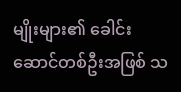မျိုးများ၏ ခေါင်းဆောင်တစ်ဦးအဖြစ် သ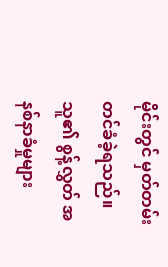မိုင်းတွင် မှတ်တမ်းတင်ခံခဲ့ရသည်။ သူ၏ စွန့်လွှတ် အနစ်နာခံမှုများ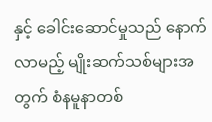နှင့် ခေါင်းဆောင်မှုသည် နောက်လာမည့် မျိုးဆက်သစ်များအတွက် စံနမူနာတစ်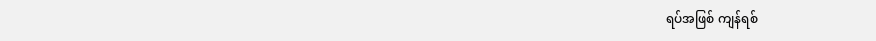ရပ်အဖြစ် ကျန်ရစ်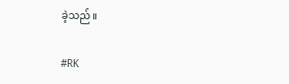ခဲ့သည်။

#RK